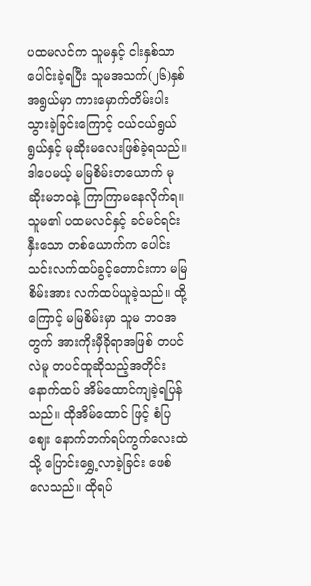ပထမလင်က သူမနှင့် ငါးနှစ်သာ ပေါင်းခဲ့ရပြီး သူမအသက်(၂၆)နှစ်အရွယ်မှာ ကားမှောက်တိမ်းပါးသွားခဲ့ခြင်းကြောင့် ငယ်ငယ်ရွယ်ရွယ်နှင့် မုဆိုးမလေးဖြစ်ခဲ့ရသည်။ ဒါပေမယ့် မမြစိမ်းတယောက် မုဆိုးမဘဝနဲ့ ကြာကြာမနေလိုက်ရ။ သူမ၏ ပထမလင်နှင့် ခင်မင်ရင်းနှီးသော တစ်ယောက်က ပေါင်းသင်းလက်ထပ်ခွင့်တောင်းကာ မမြစိမ်းအား လက်ထပ်ယူခဲ့သည်။ ထို့ကြောင့် မမြစိမ်းမှာ သူမ ဘဝအတွက် အားကိုးမှီခိုရာအဖြစ် တပင်လဲမူ တပင်ထူဆိုသည့်အတိုင်း နောက်ထပ် အိမ်ထောင်ကျခဲ့ရပြန်သည်။ ထိုအိမ်ထောင် ဖြင့် စံပြဈေး နောက်ဘက်ရပ်ကွက်လေးထဲသို့ ပြောင်းရွှေ့လာခဲ့ခြင်း ဖေစ်လေသည်။ ထိုရပ်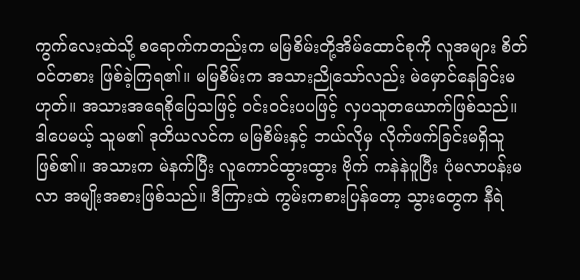ကွက်လေးထဲသို့ စရောက်ကတည်းက မမြစိမ်းတို့အိမ်ထောင်စုကို လူအများ စိတ်ဝင်တစား ဖြစ်ခဲ့ကြရ၏။ မမြစိမ်းက အသားညိုသော်လည်း မဲမှောင်နေခြင်းမဟုတ်။ အသားအရေစိုပြေသဖြင့် ဝင်းဝင်းပပဖြင့် လှပသူတယောက်ဖြစ်သည်။
ဒါပေမယ့် သူမ၏ ဒုတိယလင်က မမြစိမ်းနှင့် ဘယ်လိုမှ လိုက်ဖက်ခြင်းမရှိသူဖြစ်၏။ အသားက မဲနက်ပြီး လူကောင်ထွားထွား ဗိုက် ကနဲနဲပူပြီး ပုံမလာပန်းမလာ အမျိုးအစားဖြစ်သည်။ ဒီကြားထဲ ကွမ်းကစားပြန်တော့ သွားတွေက နီရဲ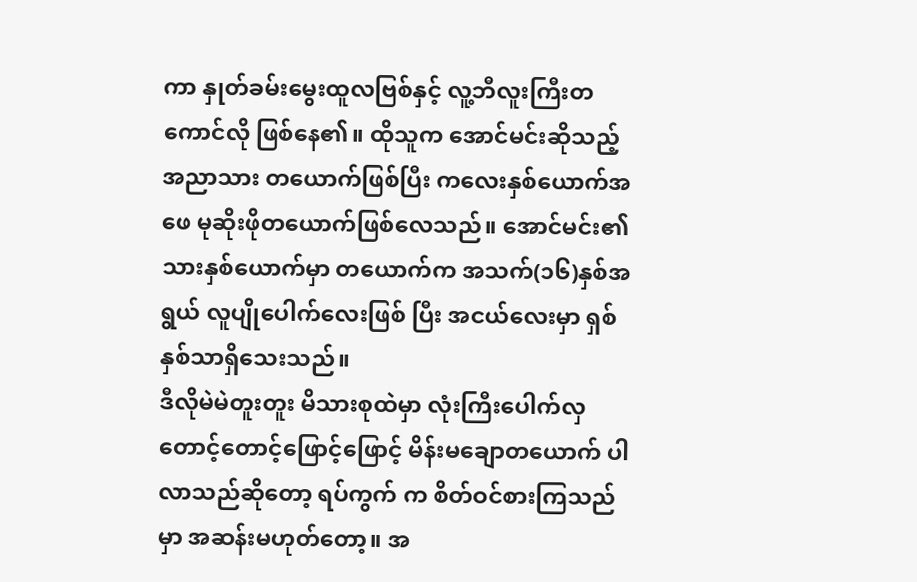ကာ နှုတ်ခမ်းမွေးထူလဗြစ်နှင့် လူ့ဘီလူးကြီးတကောင်လို ဖြစ်နေ၏။ ထိုသူက အောင်မင်းဆိုသည့် အညာသား တယောက်ဖြစ်ပြီး ကလေးနှစ်ယောက်အဖေ မုဆိုးဖိုတယောက်ဖြစ်လေသည်။ အောင်မင်း၏ သားနှစ်ယောက်မှာ တယောက်က အသက်(၁၆)နှစ်အရွယ် လူပျိုပေါက်လေးဖြစ် ပြီး အငယ်လေးမှာ ရှစ်နှစ်သာရှိသေးသည်။
ဒီလိုမဲမဲတူးတူး မိသားစုထဲမှာ လုံးကြီးပေါက်လှ တောင့်တောင့်ဖြောင့်ဖြောင့် မိန်းမချောတယောက် ပါလာသည်ဆိုတော့ ရပ်ကွက် က စိတ်ဝင်စားကြသည်မှာ အဆန်းမဟုတ်တော့။ အ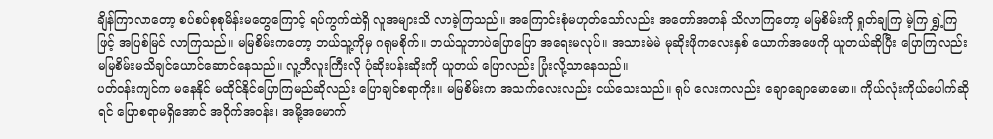ချိန်ကြာလာတော့ စပ်စပ်စုစုမိန်းမတွေကြောင့် ရပ်ကွက်ထဲရှိ လူအများသိ လာခဲ့ကြသည်။ အကြောင်းစုံမဟုတ်သော်လည်း အတော်အတန် သိလာကြတော့ မမြစိမ်းကို ရှုတ်ချကြ မဲ့ကြ ရွှဲ့ကြဖြင့် အပြစ်မြင် လာကြသည်။ မမြစိမ်းကတော့ ဘယ်သူ့ကိုမှ ဂရုမစိုက်။ ဘယ်သူဘာပဲပြောပြော အရေးမလုပ်။ အသားမဲမဲ မုဆိုးဖိုကလေးနှစ် ယောက်အဖေကို ယူတယ်ဆိုပြီး ပြောကြလည်း မမြစိမ်းမသိချင်ယောင်ဆောင်နေသည်။ လူ့ဘီလူးကြီးလို ပုံဆိုးပန်းဆိုးကို ယူတယ် ပြောလည်း ပြုံးလို့သာနေသည်။
ပတ်ဝန်းကျင်က မနေနိုင် မထိုင်နိုင်ပြောကြမည်ဆိုလည်း ပြောချင်စရာကိုး။ မမြစိမ်းက အသက်လေးလည်း ငယ်သေးသည်။ ရုပ် လေးကလည်း ချောချောမောမော။ ကိုယ်လုံးကိုယ်ပေါက်ဆိုရင် ပြောစရာမရှိအောင် အဝိုက်အဝန်း၊ အမို့အမောက်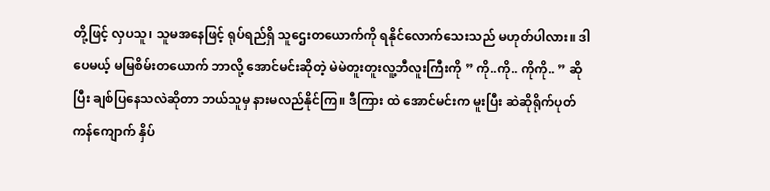တို့ဖြင့် လှပသူ၊ သူမအနေဖြင့် ရုပ်ရည်ရှိ သူဌေးတယောက်ကို ရနိုင်လောက်သေးသည် မဟုတ်ပါလား။ ဒါပေမယ့် မမြစိမ်းတယောက် ဘာလို့ အောင်မင်းဆိုတဲ့ မဲမဲတူးတူးလူ့ဘီလူးကြီးကို ” ကို..ကို.. ကိုကို.. ” ဆိုပြီး ချစ်ပြနေသလဲဆိုတာ ဘယ်သူမှ နားမလည်နိုင်ကြ။ ဒီကြား ထဲ အောင်မင်းက မူးပြီး ဆဲဆိုရိုက်ပုတ်ကန်ကျောက် နှိပ်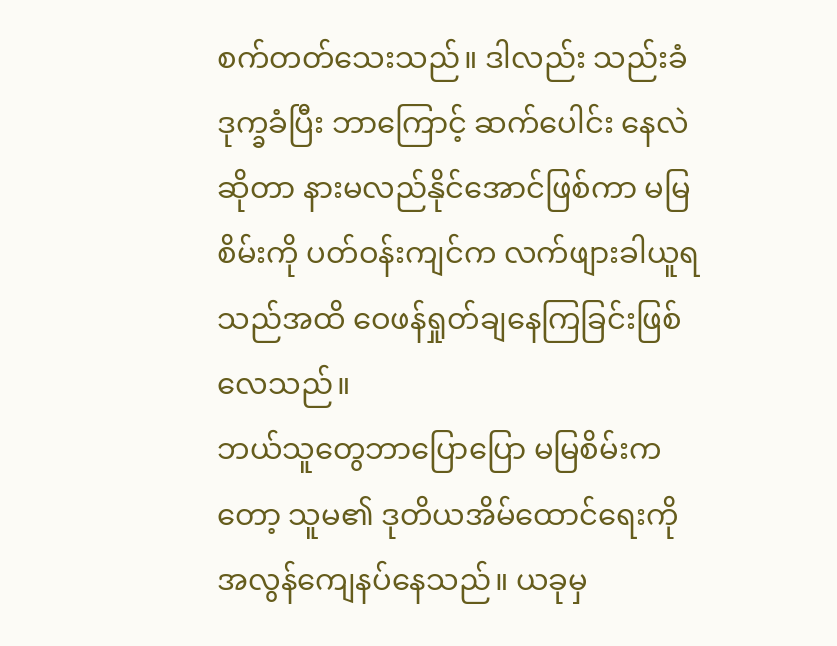စက်တတ်သေးသည်။ ဒါလည်း သည်းခံ ဒုက္ခခံပြီး ဘာကြောင့် ဆက်ပေါင်း နေလဲ ဆိုတာ နားမလည်နိုင်အောင်ဖြစ်ကာ မမြစိမ်းကို ပတ်ဝန်းကျင်က လက်ဖျားခါယူရသည်အထိ ဝေဖန်ရှုတ်ချနေကြခြင်းဖြစ် လေသည်။
ဘယ်သူတွေဘာပြောပြော မမြစိမ်းကတော့ သူမ၏ ဒုတိယအိမ်ထောင်ရေးကို အလွန်ကျေနပ်နေသည်။ ယခုမှ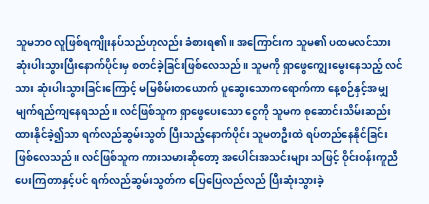သူမဘဝ လူဖြစ်ရကျိုးနပ်သည်ဟုလည်း ခံစားရ၏။ အကြောင်းက သူမ၏ ပထမလင်သား ဆုံးပါးသွားပြီးနောက်ပိုင်းမှ စတင်ခဲ့ခြင်းဖြစ်လေသည်။ သူမကို ရှာဖွေကျွေးမွေးနေသည့် လင်သား ဆုံးပါးသွားခြင်းကြောင့် မမြစိမ်းတယောက် ပူဆွေးသောကရောက်ကာ နေ့စဉ်နှင့်အမျှ မျက်ရည်ကျနေရသည်။ လင်ဖြစ်သူက ရှာဖွေပေးသော ငွေကို သူမက စုဆောင်းသိမ်းဆည်းထားနိုင်ခဲ့၍သာ ရက်လည်ဆွမ်းသွတ် ပြီးသည့်နောက်ပိုင်း သူမတဦးထဲ ရပ်တည်နေနိုင်ခြင်းဖြစ်လေသည်။ လင်ဖြစ်သူက ကားသမားဆိုတော့ အပေါင်းအသင်းများ သဖြင့် ဝိုင်းဝန်းကူညီပေးကြတာနှင့်ပင် ရက်လည်ဆွမ်းသွတ်က ပြေပြေလည်လည် ပြီးဆုံးသွားခဲ့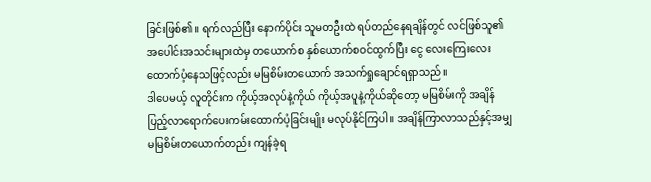ခြင်းဖြစ်၏။ ရက်လည်ပြီး နောက်ပိုင်း သူမတဦးထဲ ရပ်တည်နေရချိန်တွင် လင်ဖြစ်သူ၏ အပေါင်းအသင်းများထဲမှ တယောက်စ နှစ်ယောက်စဝင်ထွက်ပြီး ငွေ လေးကြေးလေး ထောက်ပံ့နေသဖြင့်လည်း မမြစိမ်းတယောက် အသက်ရှုချောင်ရရှာသည်။
ဒါပေမယ့် လူတိုင်းက ကိုယ့်အလုပ်နဲ့ကိုယ် ကိုယ့်အပူနဲ့ကိုယ်ဆိုတော့ မမြစိမ်းကို အချိန်ပြည့်လာရောက်ပေးကမ်းထောက်ပံ့ခြင်းမျိုး မလုပ်နိုင်ကြပါ။ အချိန်ကြာလာသည်နှင့်အမျှ မမြစိမ်းတယောက်တည်း ကျန်ခဲ့ရ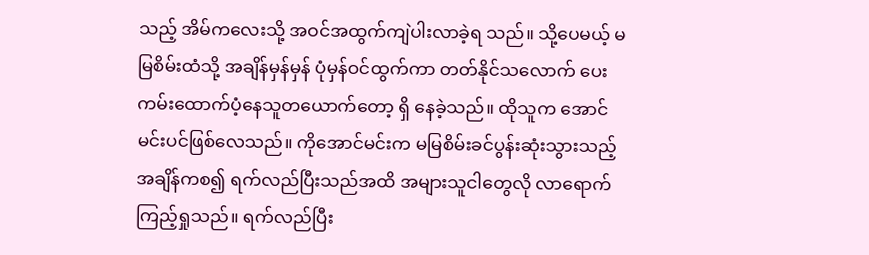သည့် အိမ်ကလေးသို့ အဝင်အထွက်ကျဲပါးလာခဲ့ရ သည်။ သို့ပေမယ့် မမြစိမ်းထံသို့ အချိန်မှန်မှန် ပုံမှန်ဝင်ထွက်ကာ တတ်နိုင်သလောက် ပေးကမ်းထောက်ပံ့နေသူတယောက်တော့ ရှိ နေခဲ့သည်။ ထိုသူက အောင်မင်းပင်ဖြစ်လေသည်။ ကိုအောင်မင်းက မမြစိမ်းခင်ပွန်းဆုံးသွားသည့် အချိန်ကစ၍ ရက်လည်ပြီးသည်အထိ အများသူငါတွေလို လာရောက်ကြည့်ရှုသည်။ ရက်လည်ပြီး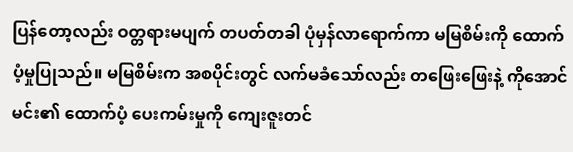ပြန်တော့လည်း ဝတ္တရားမပျက် တပတ်တခါ ပုံမှန်လာရောက်ကာ မမြစိမ်းကို ထောက်ပံ့မှုပြုသည်။ မမြစိမ်းက အစပိုင်းတွင် လက်မခံသော်လည်း တဖြေးဖြေးနဲ့ ကိုအောင်မင်း၏ ထောက်ပံ့ ပေးကမ်းမှုကို ကျေးဇူးတင်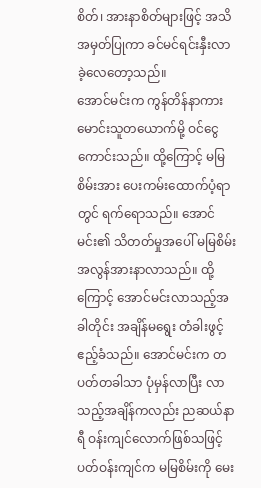စိတ်၊ အားနာစိတ်များဖြင့် အသိအမှတ်ပြုကာ ခင်မင်ရင်းနှီးလာခဲ့လေတော့သည်။
အောင်မင်းက ကွန်တိန်နာကားမောင်းသူတယောက်မို့ ဝင်ငွေကောင်းသည်။ ထို့ကြောင့် မမြစိမ်းအား ပေးကမ်းထောက်ပံ့ရာတွင် ရက်ရောသည်။ အောင်မင်း၏ သိတတ်မှုအပေါ် မမြစိမ်း အလွန်အားနာလာသည်။ ထို့ကြောင့် အောင်မင်းလာသည့်အခါတိုင်း အချိန်မရွေး တံခါးဖွင့် ဧည့်ခံသည်။ အောင်မင်းက တပတ်တခါသာ ပုံမှန်လာပြီး လာသည့်အချိန်ကလည်း ညဆယ်နာရီ ဝန်းကျင်လောက်ဖြစ်သဖြင့် ပတ်ဝန်းကျင်က မမြစိမ်းကို မေး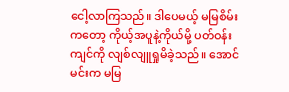ငေါ့လာကြသည်။ ဒါပေမယ့် မမြစိမ်းကတော့ ကိုယ့်အပူနဲ့ကိုယ်မို့ ပတ်ဝန်းကျင်ကို လျစ်လျူရှုမိခဲ့သည်။ အောင်မင်းက မမြ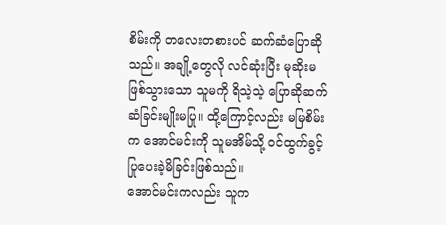စိမ်းကို တလေးတစားပင် ဆက်ဆံပြောဆိုသည်။ အချို့တွေလို လင်ဆုံးပြီး မုဆိုးမဖြစ်သွားသော သူမကို ရိသဲ့သဲ့ ပြောဆိုဆက်ဆံခြင်းမျိုးမပြု။ ထို့ကြောင့်လည်း မမြစိမ်းက အောင်မင်းကို သူမအိမ်သို့ ဝင်ထွက်ခွင့်ပြုပေးခဲ့မိခြင်းဖြစ်သည်။
အောင်မင်းကလည်း သူက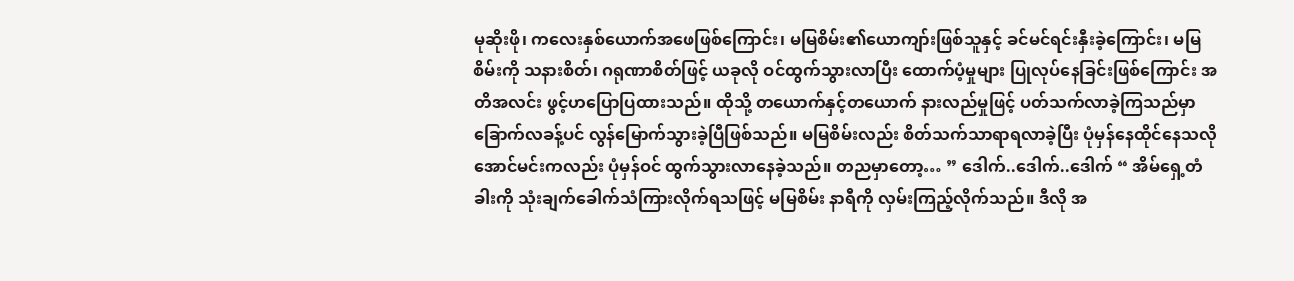မုဆိုးဖို၊ ကလေးနှစ်ယောက်အဖေဖြစ်ကြောင်း၊ မမြစိမ်း၏ယောကျာ်းဖြစ်သူနှင့် ခင်မင်ရင်းနှီးခဲ့ကြောင်း၊ မမြစိမ်းကို သနားစိတ်၊ ဂရုဏာစိတ်ဖြင့် ယခုလို ဝင်ထွက်သွားလာပြီး ထောက်ပံ့မှုများ ပြုလုပ်နေခြင်းဖြစ်ကြောင်း အတိအလင်း ဖွင့်ဟပြောပြထားသည်။ ထိုသို့ တယောက်နှင့်တယောက် နားလည်မှုဖြင့် ပတ်သက်လာခဲ့ကြသည်မှာ ခြောက်လခန့်ပင် လွန်မြောက်သွားခဲ့ပြီဖြစ်သည်။ မမြစိမ်းလည်း စိတ်သက်သာရာရလာခဲ့ပြီး ပုံမှန်နေထိုင်နေသလို အောင်မင်းကလည်း ပုံမှန်ဝင် ထွက်သွားလာနေခဲ့သည်။ တညမှာတော့… ” ဒေါက်..ဒေါက်..ဒေါက် “ အိမ်ရှေ့တံခါးကို သုံးချက်ခေါက်သံကြားလိုက်ရသဖြင့် မမြစိမ်း နာရီကို လှမ်းကြည့်လိုက်သည်။ ဒီလို အ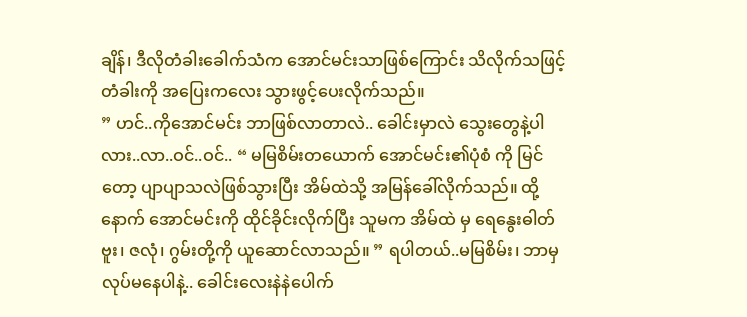ချိန်၊ ဒီလိုတံခါးခေါက်သံက အောင်မင်းသာဖြစ်ကြောင်း သိလိုက်သဖြင့် တံခါးကို အပြေးကလေး သွားဖွင့်ပေးလိုက်သည်။
” ဟင်..ကိုအောင်မင်း ဘာဖြစ်လာတာလဲ.. ခေါင်းမှာလဲ သွေးတွေနဲ့ပါလား..လာ..ဝင်..ဝင်.. “ မမြစိမ်းတယောက် အောင်မင်း၏ပုံစံ ကို မြင်တော့ ပျာပျာသလဲဖြစ်သွားပြီး အိမ်ထဲသို့ အမြန်ခေါ်လိုက်သည်။ ထို့နောက် အောင်မင်းကို ထိုင်ခိုင်းလိုက်ပြီး သူမက အိမ်ထဲ မှ ရေနွေးဓါတ်ဗူး၊ ဇလုံ၊ ဂွမ်းတို့ကို ယူဆောင်လာသည်။ ” ရပါတယ်..မမြစိမ်း၊ ဘာမှလုပ်မနေပါနဲ့.. ခေါင်းလေးနဲနဲပေါက်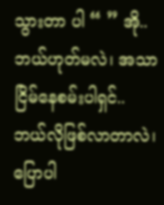သွားတာ ပါ “ ” အို..ဘယ်ဟုတ်မလဲ၊ အသာငြိမ်နေစမ်းပါရှင်.. ဘယ်လိုဖြစ်လာတာလဲ၊ ပြောပါ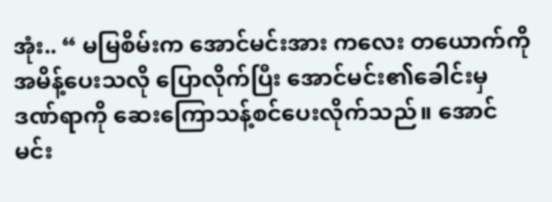အုံး.. “ မမြစိမ်းက အောင်မင်းအား ကလေး တယောက်ကို အမိန့်ပေးသလို ပြောလိုက်ပြီး အောင်မင်း၏ခေါင်းမှ ဒဏ်ရာကို ဆေးကြောသန့်စင်ပေးလိုက်သည်။ အောင်မင်း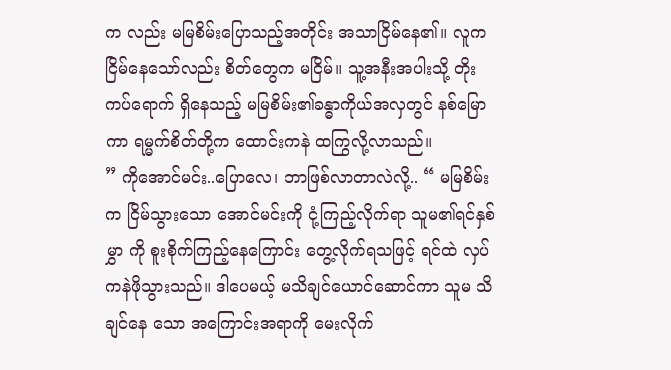က လည်း မမြစိမ်းပြောသည့်အတိုင်း အသာငြိမ်နေ၏။ လူကငြိမ်နေသော်လည်း စိတ်တွေက မငြိမ်။ သူ့အနီးအပါးသို့ တိုးကပ်ရောက် ရှိနေသည့် မမြစိမ်း၏ခန္ဓာကိုယ်အလှတွင် နစ်မြောကာ ရမ္မက်စိတ်တို့က ထောင်းကနဲ ထကြွလို့လာသည်။
” ကိုအောင်မင်း..ပြောလေ၊ ဘာဖြစ်လာတာလဲလို့.. “ မမြစိမ်းက ငြိမ်သွားသော အောင်မင်းကို ငုံ့ကြည့်လိုက်ရာ သူမ၏ရင်နှစ်မွှာ ကို စူးစိုက်ကြည့်နေကြောင်း တွေ့လိုက်ရသဖြင့် ရင်ထဲ လှပ်ကနဲဖိုသွားသည်။ ဒါပေမယ့် မသိချင်ယောင်ဆောင်ကာ သူမ သိချင်နေ သော အကြောင်းအရာကို မေးလိုက်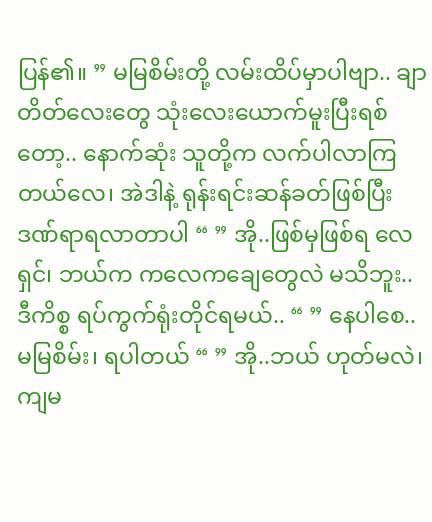ပြန်၏။ ” မမြစိမ်းတို့ လမ်းထိပ်မှာပါဗျာ.. ချာတိတ်လေးတွေ သုံးလေးယောက်မူးပြီးရစ် တော့.. နောက်ဆုံး သူတို့က လက်ပါလာကြတယ်လေ၊ အဲဒါနဲ့ ရုန်းရင်းဆန်ခတ်ဖြစ်ပြီး ဒဏ်ရာရလာတာပါ “ ” အို..ဖြစ်မှဖြစ်ရ လေရှင်၊ ဘယ်က ကလေကချေတွေလဲ မသိဘူး.. ဒီကိစ္စ ရပ်ကွက်ရုံးတိုင်ရမယ်.. “ ” နေပါစေ..မမြစိမ်း၊ ရပါတယ် “ ” အို..ဘယ် ဟုတ်မလဲ၊ ကျမ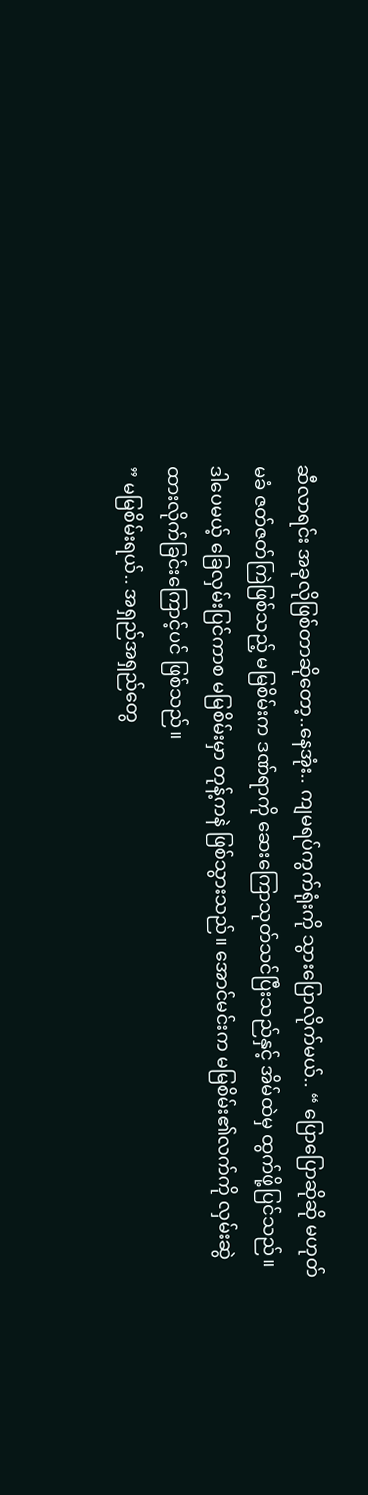ဆီလာရင်း အခုလိုဖြစ်တာဆိုတော့..နေအုံး.. ကျမရပ်ကွက်ရုံးကို သွားပြောလိုက်မယ်.. “ ပြောပြောဆိုဆို မဟုတ်မခံ ဇတ်ဇတ်ကြဲဖြစ်သည့် မမြစိမ်းက ဒဏ်ရာကို ဆေးကြောသုတ်သင်ပြီးသည်နှင့် အိမ်ထဲမှ ထွက်ဖို့ပြင်သည်။ ဒါပေမယ့် ခြေလှမ်းပြင်ကာစ မမြစိမ်းမှာ တုန့်ကနဲ ဖြစ်သွားသည်။ အောင်မင်းက မမြစိမ်း၏လက်ကို လှမ်းဆွဲထားလိုက်ခြင်းကြောင့်ပင် ဖြစ်သည်။
” မမြစိမ်းရယ်.. အရှည်အရှည်တွေ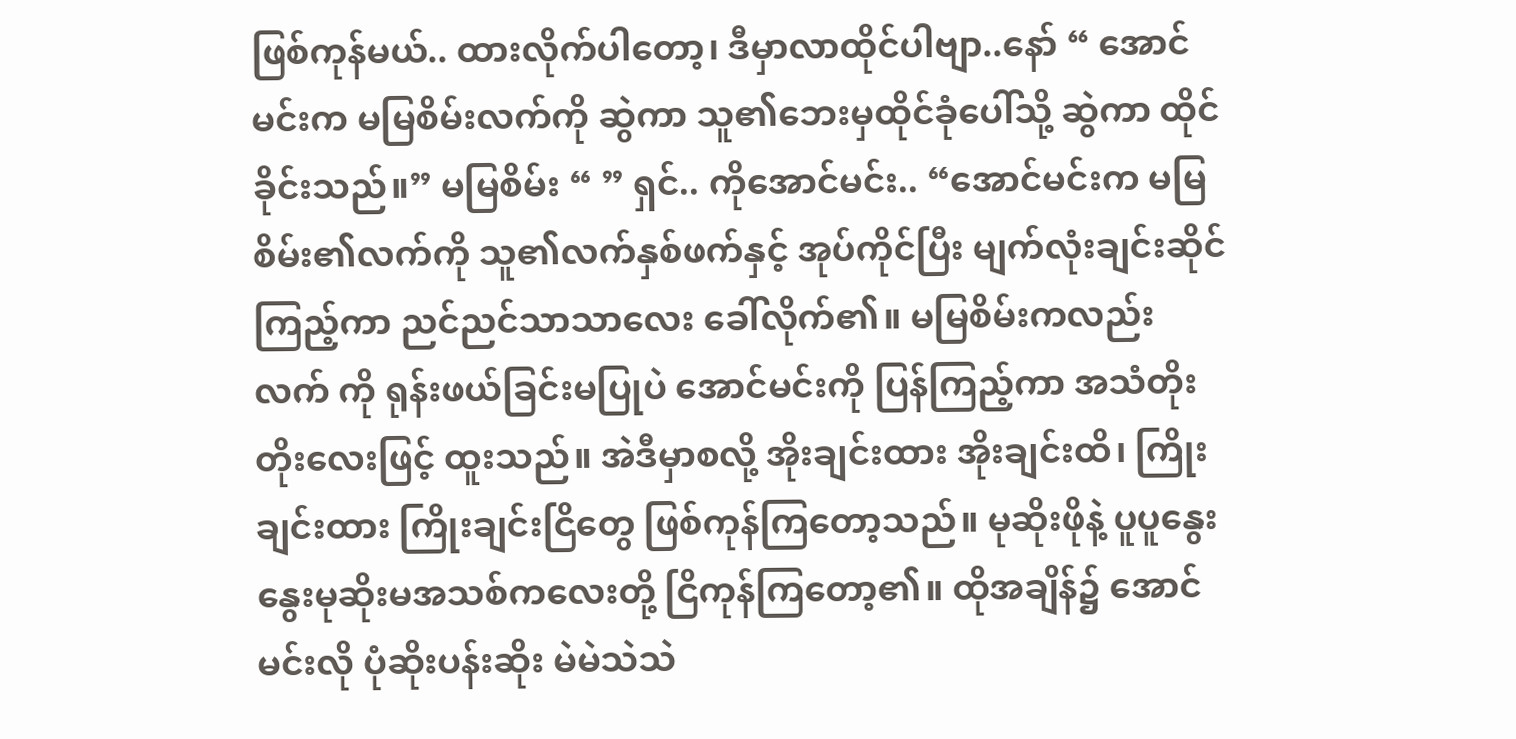ဖြစ်ကုန်မယ်.. ထားလိုက်ပါတော့၊ ဒီမှာလာထိုင်ပါဗျာ..နော် “ အောင်မင်းက မမြစိမ်းလက်ကို ဆွဲကာ သူ၏ဘေးမှထိုင်ခုံပေါ်သို့ ဆွဲကာ ထိုင်ခိုင်းသည်။” မမြစိမ်း “ ” ရှင်.. ကိုအောင်မင်း.. “အောင်မင်းက မမြစိမ်း၏လက်ကို သူ၏လက်နှစ်ဖက်နှင့် အုပ်ကိုင်ပြီး မျက်လုံးချင်းဆိုင်ကြည့်ကာ ညင်ညင်သာသာလေး ခေါ်လိုက်၏။ မမြစိမ်းကလည်း လက် ကို ရုန်းဖယ်ခြင်းမပြုပဲ အောင်မင်းကို ပြန်ကြည့်ကာ အသံတိုးတိုးလေးဖြင့် ထူးသည်။ အဲဒီမှာစလို့ အိုးချင်းထား အိုးချင်းထိ၊ ကြိုး ချင်းထား ကြိုးချင်းငြိတွေ ဖြစ်ကုန်ကြတော့သည်။ မုဆိုးဖိုနဲ့ ပူပူနွေးနွေးမုဆိုးမအသစ်ကလေးတို့ ငြိကုန်ကြတော့၏။ ထိုအချိန်၌ အောင်မင်းလို ပုံဆိုးပန်းဆိုး မဲမဲသဲသဲ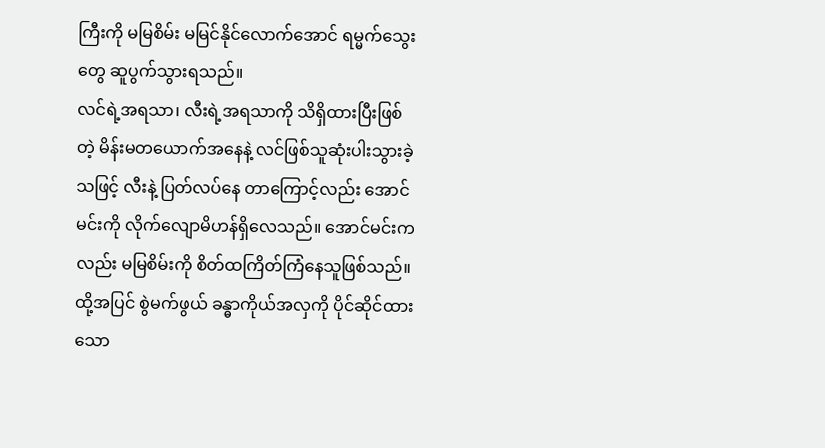ကြီးကို မမြစိမ်း မမြင်နိုင်လောက်အောင် ရမ္မက်သွေးတွေ ဆူပွက်သွားရသည်။
လင်ရဲ့အရသာ၊ လီးရဲ့အရသာကို သိရှိထားပြီးဖြစ်တဲ့ မိန်းမတယောက်အနေနဲ့ လင်ဖြစ်သူဆုံးပါးသွားခဲ့သဖြင့် လီးနဲ့ ပြတ်လပ်နေ တာကြောင့်လည်း အောင်မင်းကို လိုက်လျောမိဟန်ရှိလေသည်။ အောင်မင်းကလည်း မမြစိမ်းကို စိတ်ထကြိတ်ကြံနေသူဖြစ်သည်။ ထို့အပြင် စွဲမက်ဖွယ် ခန္ဓာကိုယ်အလှကို ပိုင်ဆိုင်ထားသော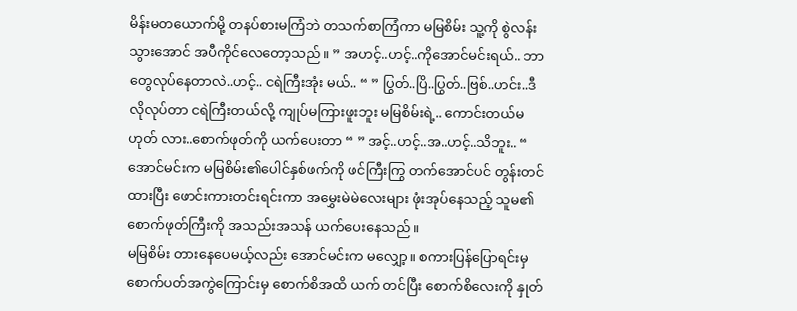မိန်းမတယောက်မို့ တနပ်စားမကြံဘဲ တသက်စာကြံကာ မမြစိမ်း သူ့ကို စွဲလန်းသွားအောင် အပီကိုင်လေတော့သည်။ ” အဟင့်..ဟင့်..ကိုအောင်မင်းရယ်.. ဘာတွေလုပ်နေတာလဲ..ဟင့်.. ငရဲကြီးအုံး မယ်.. “ ” ပြွတ်..ပြိ..ပြွတ်..ဗြစ်..ဟင်း..ဒီလိုလုပ်တာ ငရဲကြီးတယ်လို့ ကျုပ်မကြားဖူးဘူး မမြစိမ်းရဲ့.. ကောင်းတယ်မဟုတ် လား..စောက်ဖုတ်ကို ယက်ပေးတာ “ ” အင့်..ဟင့်..အ..ဟင့်..သိဘူး.. “ အောင်မင်းက မမြစိမ်း၏ပေါင်နှစ်ဖက်ကို ဖင်ကြီးကြွ တက်အောင်ပင် တွန်းတင်ထားပြီး ဖောင်းကားတင်းရင်းကာ အမွှေးမဲမဲလေးများ ဖုံးအုပ်နေသည့် သူမ၏စောက်ဖုတ်ကြီးကို အသည်းအသန် ယက်ပေးနေသည်။
မမြစိမ်း တားနေပေမယ့်လည်း အောင်မင်းက မလျှော့။ စကားပြန်ပြောရင်းမှ စောက်ပတ်အကွဲကြောင်းမှ စောက်စိအထိ ယက် တင်ပြီး စောက်စိလေးကို နှုတ်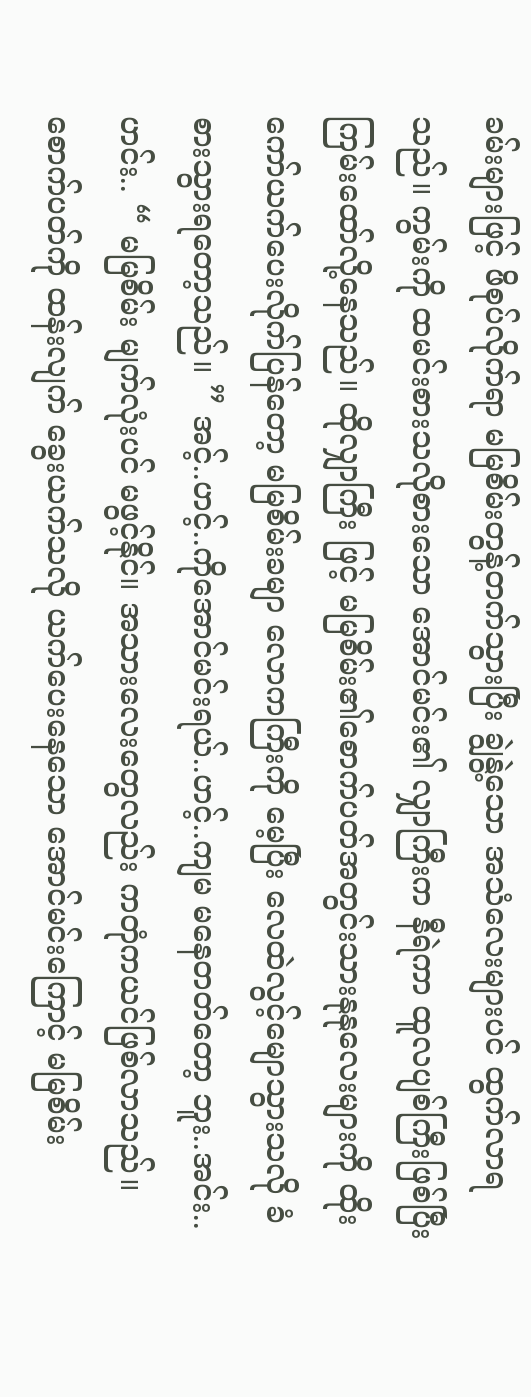ခမ်းများဖြင့် ဖိစုပ်လိုက်ရာ မမြစိမ်းတွန့်တက်သွားပြီး ချွဲနွဲ့သော အသံလေးများပင် ထွက်လာရသည်။ ကွမ်းကို ထမင်းစားသလိုစားသော အောင်မင်း၏ လျှာကြီးက နီရဲကာ ထူလပျစ်ကြီးဖြစ်ပြီး ကြမ်းထော်လို့နေသည်။ ထိုလျှာကြီး ဖြင့် မမြစိမ်း၏စောက်ပတ်အတွင်းသားနုနုလေးများကို ထိုးကော်ယက်ပေးလိုက်ပြန်တော့ မမြစိမ်းခမျာ လောကကြီးကို မေ့ပြီး လေထဲလွင့်မျောသွားသလို ခံစားသွားရတော့သည်။ ” အင့်..ဟင့်..ကိုအောင်မင်းရယ်..ဟင့်..ကျမ မနေတတ်တော့ ဘူး..အင်း..ဟင်း.. “ မမြစိမ်း မျက်လုံးပင် မဖွင့်နိုင်။ အသားလေးတွေလည်း ကတုံကယင်ဖြစ်လာသည်။ စောက်ပတ်ကို ထန်းလျက် ခွေးယက်သလို ယက်ပေးနေသော အောင်မင်းကြောင့် မမြစိမ်း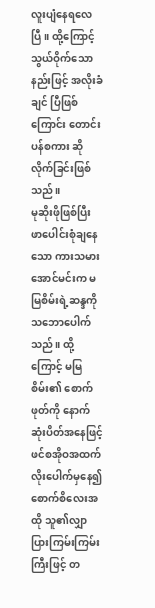လူးပျံနေရလေပြီ။ ထို့ကြောင့် သွယ်ဝိုက်သောနည်းဖြင့် အလိုးခံချင် ပြီဖြစ်ကြောင်း တောင်းပန်စကား ဆိုလိုက်ခြင်းဖြစ်သည်။
မုဆိုးဖိုဖြစ်ပြီး ဖာပေါင်းစုံချနေသော ကားသမားအောင်မင်းက မမြစိမ်းရဲ့ဆန္ဒကို သဘောပေါက်သည်။ ထို့ကြောင့် မမြစိမ်း၏ စောက်ဖုတ်ကို နောက်ဆုံးပိတ်အနေဖြင့် ဖင်စအိုဝအထက်လိုးပေါက်မှနေ၍ စောက်စိလေးအထို သူ၏လျှာပြားကြမ်းကြမ်းကြီးဖြင့် တ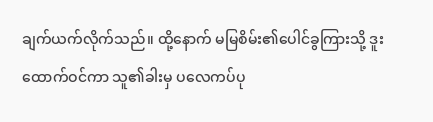ချက်ယက်လိုက်သည်။ ထို့နောက် မမြစိမ်း၏ပေါင်ခွကြားသို့ ဒူးထောက်ဝင်ကာ သူ၏ခါးမှ ပလေကပ်ပု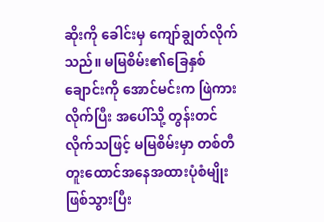ဆိုးကို ခေါင်းမှ ကျော်ချွတ်လိုက်သည်။ မမြစိမ်း၏ခြေနှစ်ချောင်းကို အောင်မင်းက ဖြဲကားလိုက်ပြီး အပေါ်သို့ တွန်းတင်လိုက်သဖြင့် မမြစိမ်းမှာ တစ်တီတူးထောင်အနေအထားပုံစံမျိုးဖြစ်သွားပြီး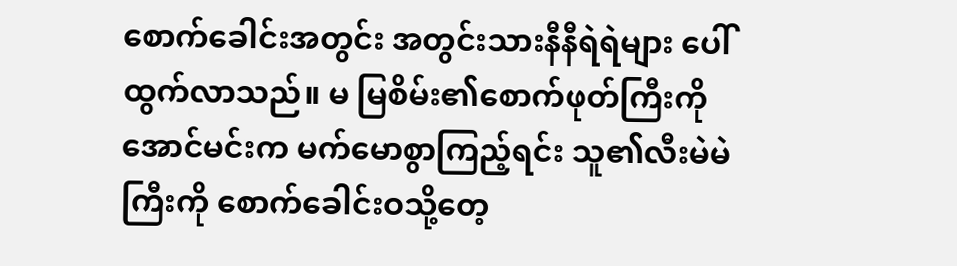စောက်ခေါင်းအတွင်း အတွင်းသားနီနီရဲရဲများ ပေါ်ထွက်လာသည်။ မ မြစိမ်း၏စောက်ဖုတ်ကြီးကို အောင်မင်းက မက်မောစွာကြည့်ရင်း သူ၏လီးမဲမဲကြီးကို စောက်ခေါင်းဝသို့တေ့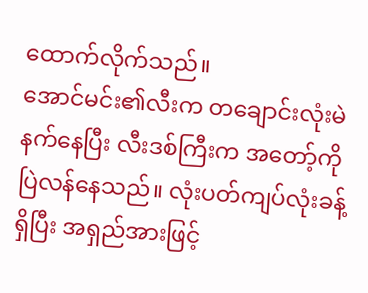ထောက်လိုက်သည်။
အောင်မင်း၏လီးက တချောင်းလုံးမဲနက်နေပြီး လီးဒစ်ကြီးက အတော့်ကိုပြဲလန်နေသည်။ လုံးပတ်ကျပ်လုံးခန့်ရှိပြီး အရှည်အားဖြင့်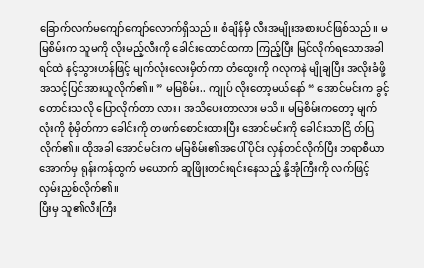ခြောက်လက်မကျော်ကျော်လောက်ရှိသည်။ စံချိန်မှီ လီးအမျိုးအစားပင်ဖြစ်သည်။ မမြစိမ်းက သူမကို လိုးမည့်လီးကို ခေါင်းထောင်ထကာ ကြည့်ပြီး မြင်လိုက်ရသောအခါ ရင်ထဲ နင့်သွားဟန်ဖြင့် မျက်လုံးလေးမှိတ်ကာ တံထွေးကို ဂလုကနဲ မျိုချပြီး အလိုးခံဖို့ အသင့်ပြင်အားယူလိုက်၏။ ” မမြစိမ်း.. ကျုပ် လိုးတော့မယ်နော် “ အောင်မင်းက ခွင့်တောင်းသလို ပြောလိုက်တာ လား၊ အသိပေးတာလား မသိ။ မမြစိမ်းကတော့ မျက်လုံးကို စုံမှိတ်ကာ ခေါင်းကို တဖက်စောင်းထားပြီး အောင်မင်းကို ခေါင်းသာငြိ တ်ပြလိုက်၏။ ထိုအခါ အောင်မင်းက မမြစိမ်း၏အပေါ်ပိုင်း လှန်တင်လိုက်ပြီး ဘရာစီယာအောက်မှ ရုန်းကန်ထွက် မယောက် ဆူဖြိုးတင်းရင်းနေသည့် နို့အုံကြီးကို လက်ဖြင့် လှမ်းညှစ်လိုက်၏။
ပြီးမှ သူ၏လီးကြီး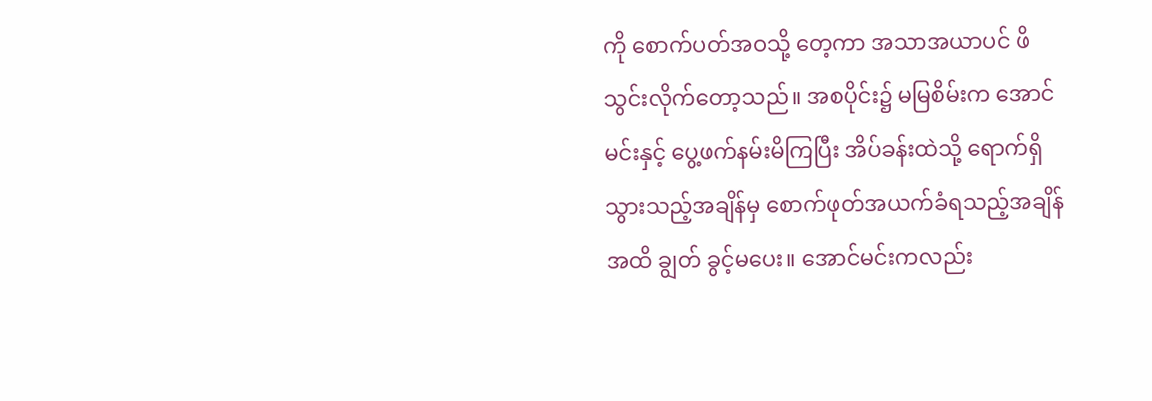ကို စောက်ပတ်အဝသို့ တေ့ကာ အသာအယာပင် ဖိသွင်းလိုက်တော့သည်။ အစပိုင်း၌ မမြစိမ်းက အောင်မင်းနှင့် ပွေ့ဖက်နမ်းမိကြပြီး အိပ်ခန်းထဲသို့ ရောက်ရှိသွားသည့်အချိန်မှ စောက်ဖုတ်အယက်ခံရသည့်အချိန်အထိ ချွတ် ခွင့်မပေး။ အောင်မင်းကလည်း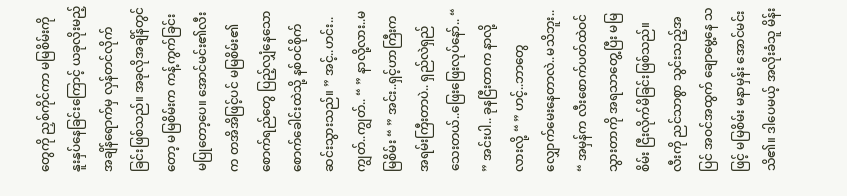တွေကို ညှစ်ကိုင်ကာ မမြစိမ်းကို နူးနှပ်နေခြင်းကြောင့် ယခုလိုးမည့်အချိန်ရောက်မှ လှန်တင်လိုက်ခြင်းဖြစ်သည်။ အခုလိုအချိန်တွင်တော့ မမြစိမ်းက ကန့်ကွက်ခြင်း မပြုတော့ပေ။ အောင်မင်း၏လီးက တအိအိဖြင့်ပင် မမြစိမ်း၏ စောက်ရည်တွေ ပြည့်လျှံနေသော စောက်ခေါင်းထဲသို့ နစ်ဝင်စိုက်ဆင်းသွားသည်။ ” အင့်..ဟင်း.. ကျွတ်..ကျွတ်.. “ ” နာလို့လား..မမြစိမ်း “ ” အင်း..ရှင့်ဟာကြီးက အရမ်းကြီးတာပဲ.. ရှည်လဲရှည်သေးတယ်..ဖြေးဖြေးလုပ်နော်.. “ ” အင်းပါ.. ခုနငြီးတာက နာလို့လားလို့ “ ” ဟင့်..ဘာတွေ လျှောက်မေးနေတာလဲ..မသိဘူး.. “ အမှန်က လီးစောက်ပတ်ထဲဝင် သွားတာကို အရသာတွေ့ပြီး မမြစိမ်း ငြီးလိုက်မိခြင်းဖြစ်သည်။ လီးကို ညင်သာစွာ သွင်းသည့်အပြင် အဝင်အထွက် ချောမွေ့နေ သဖြင့် မမြစိမ်း မနာမှန်း အောင်မင်း သိ၏။ ဒါပေမယ့် အလိုးခံသူ မိန်း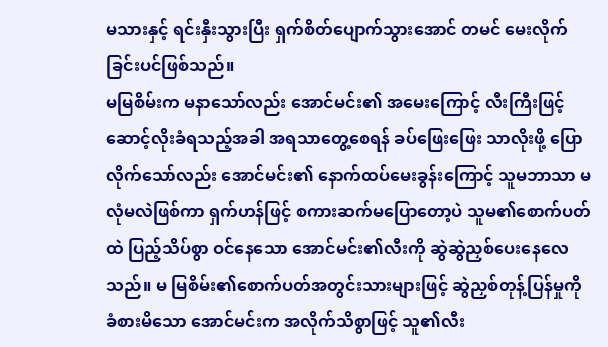မသားနှင့် ရင်းနှီးသွားပြီး ရှက်စိတ်ပျောက်သွားအောင် တမင် မေးလိုက်ခြင်းပင်ဖြစ်သည်။
မမြစိမ်းက မနာသော်လည်း အောင်မင်း၏ အမေးကြောင့် လီးကြီးဖြင့် ဆောင့်လိုးခံရသည့်အခါ အရသာတွေ့စေရန် ခပ်ဖြေးဖြေး သာလိုးဖို့ ပြောလိုက်သော်လည်း အောင်မင်း၏ နောက်ထပ်မေးခွန်းကြောင့် သူမဘာသာ မလုံမလဲဖြစ်ကာ ရှက်ဟန်ဖြင့် စကားဆက်မပြောတော့ပဲ သူမ၏စောက်ပတ်ထဲ ပြည့်သိပ်စွာ ဝင်နေသော အောင်မင်း၏လီးကို ဆွဲဆွဲညှစ်ပေးနေလေသည်။ မ မြစိမ်း၏စောက်ပတ်အတွင်းသားများဖြင့် ဆွဲညှစ်တုန့်ပြန်မှုကို ခံစားမိသော အောင်မင်းက အလိုက်သိစွာဖြင့် သူ၏လီး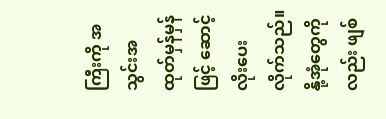ကြီးကို အသွင်းအထုတ်မှန်မှန်ဖြင့် ဆောင့်လိုးပေးလိုက်သည်။ နို့အုံတွေကိုလည်း ဖျစ်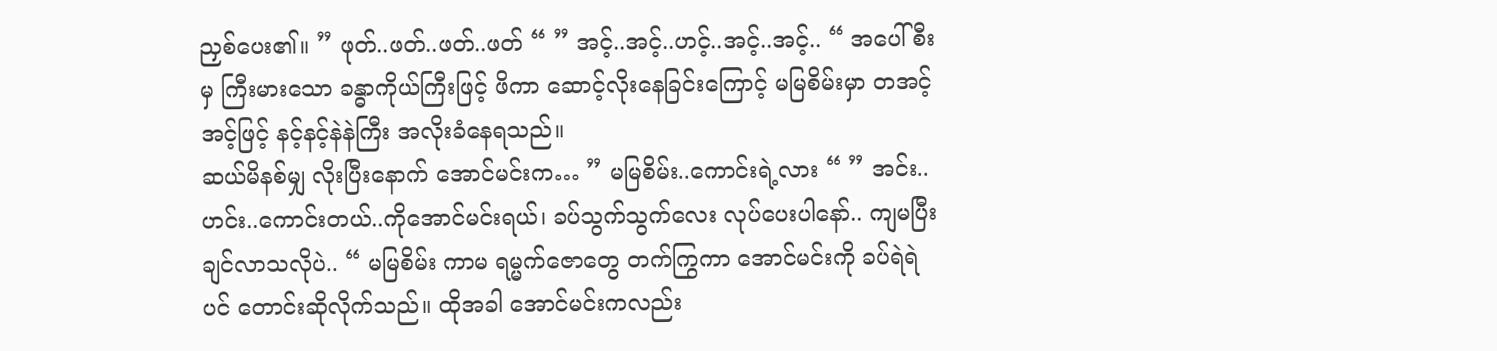ညှစ်ပေး၏။ ” ဖုတ်..ဖတ်..ဖတ်..ဖတ် “ ” အင့်..အင့်..ဟင့်..အင့်..အင့်.. “ အပေါ်စီးမှ ကြီးမားသော ခန္ဓာကိုယ်ကြီးဖြင့် ဖိကာ ဆောင့်လိုးနေခြင်းကြောင့် မမြစိမ်းမှာ တအင့် အင့်ဖြင့် နင့်နင့်နဲနဲကြီး အလိုးခံနေရသည်။
ဆယ်မိနစ်မျှ လိုးပြီးနောက် အောင်မင်းက… ” မမြစိမ်း..ကောင်းရဲ့လား “ ” အင်း..ဟင်း..ကောင်းတယ်..ကိုအောင်မင်းရယ်၊ ခပ်သွက်သွက်လေး လုပ်ပေးပါနော်.. ကျမပြီးချင်လာသလိုပဲ.. “ မမြစိမ်း ကာမ ရမ္မက်ဇောတွေ တက်ကြွကာ အောင်မင်းကို ခပ်ရဲရဲပင် တောင်းဆိုလိုက်သည်။ ထိုအခါ အောင်မင်းကလည်း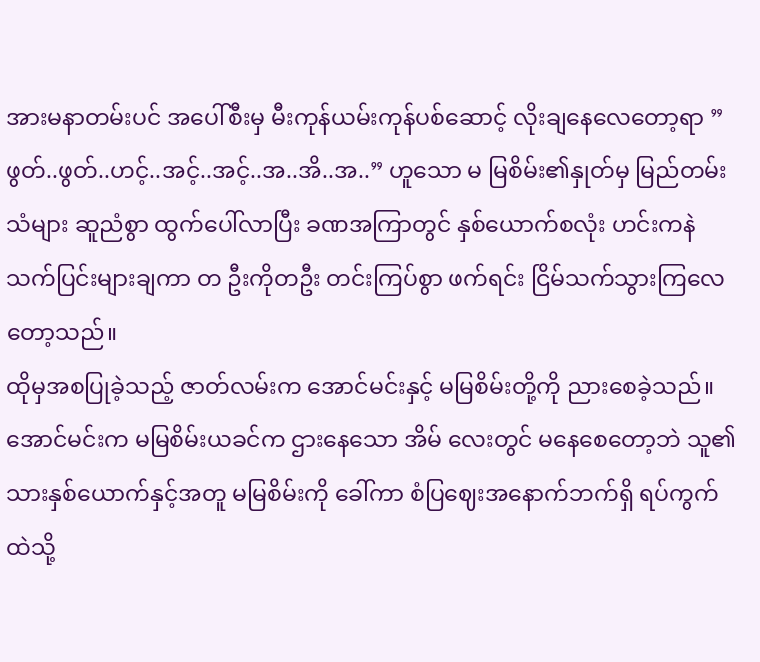အားမနာတမ်းပင် အပေါ်စီးမှ မီးကုန်ယမ်းကုန်ပစ်ဆောင့် လိုးချနေလေတော့ရာ ” ဖွတ်..ဖွတ်..ဟင့်..အင့်..အင့်..အ..အိ..အ..” ဟူသော မ မြစိမ်း၏နှုတ်မှ မြည်တမ်းသံများ ဆူညံစွာ ထွက်ပေါ်လာပြီး ခဏအကြာတွင် နှစ်ယောက်စလုံး ဟင်းကနဲ သက်ပြင်းများချကာ တ ဦးကိုတဦး တင်းကြပ်စွာ ဖက်ရင်း ငြိမ်သက်သွားကြလေတော့သည်။
ထိုမှအစပြုခဲ့သည့် ဇာတ်လမ်းက အောင်မင်းနှင့် မမြစိမ်းတို့ကို ညားစေခဲ့သည်။ အောင်မင်းက မမြစိမ်းယခင်က ဌားနေသော အိမ် လေးတွင် မနေစေတော့ဘဲ သူ၏သားနှစ်ယောက်နှင့်အတူ မမြစိမ်းကို ခေါ်ကာ စံပြဈေးအနောက်ဘက်ရှိ ရပ်ကွက်ထဲသို့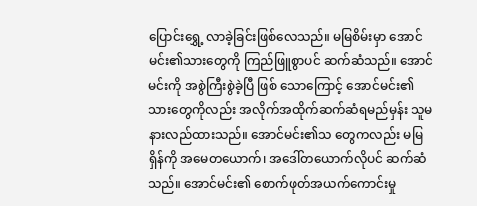ပြောင်းရွှေ့ လာခဲ့ခြင်းဖြစ်လေသည်။ မမြစိမ်းမှာ အောင်မင်း၏သားတွေကို ကြည်ဖြူစွာပင် ဆက်ဆံသည်။ အောင်မင်းကို အစွဲကြီးစွဲခဲ့ပြီ ဖြစ် သောကြောင့် အောင်မင်း၏သားတွေကိုလည်း အလိုက်အထိုက်ဆက်ဆံရမည်မှန်း သူမနားလည်ထားသည်။ အောင်မင်း၏သ တွေကလည်း မမြရှိန်ကို အမေတယောက်၊ အဒေါ်တယောက်လိုပင် ဆက်ဆံသည်။ အောင်မင်း၏ စောက်ဖုတ်အယက်ကောင်းမှု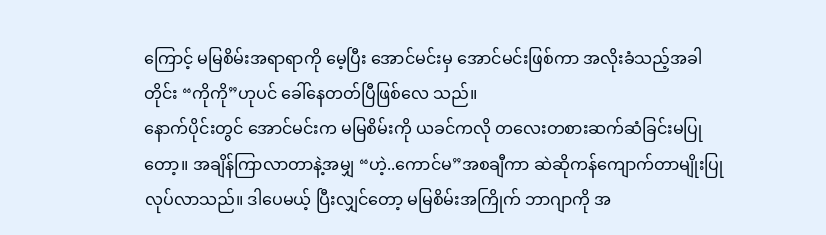ကြောင့် မမြစိမ်းအရာရာကို မေ့ပြီး အောင်မင်းမှ အောင်မင်းဖြစ်ကာ အလိုးခံသည့်အခါတိုင်း “ကိုကို”ဟုပင် ခေါ်နေတတ်ပြီဖြစ်လေ သည်။
နောက်ပိုင်းတွင် အောင်မင်းက မမြစိမ်းကို ယခင်ကလို တလေးတစားဆက်ဆံခြင်းမပြုတော့။ အချိန်ကြာလာတာနဲ့အမျှ “ဟဲ့..ကောင်မ”အစချီကာ ဆဲဆိုကန်ကျောက်တာမျိုးပြုလုပ်လာသည်။ ဒါပေမယ့် ပြီးလျှင်တော့ မမြစိမ်းအကြိုက် ဘာဂျာကို အ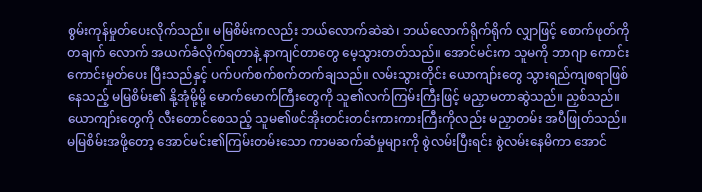စွမ်းကုန်မှုတ်ပေးလိုက်သည်။ မမြစိမ်းကလည်း ဘယ်လောက်ဆဲဆဲ၊ ဘယ်လောက်ရိုက်ရိုက် လျှာဖြင့် စောက်ဖုတ်ကို တချက် လောက် အယက်ခံလိုက်ရတာနဲ့ နာကျင်တာတွေ မေ့သွားတတ်သည်။ အောင်မင်းက သူမကို ဘာဂျာ ကောင်းကောင်းမှုတ်ပေး ပြီးသည်နှင့် ပက်ပက်စက်စက်တက်ချသည်။ လမ်းသွားတိုင်း ယောကျာ်းတွေ သွားရည်ကျစရာဖြစ်နေသည့် မမြစိမ်း၏ နို့အုံမို့မို့ မောက်မောက်ကြီးတွေကို သူ၏လက်ကြမ်းကြီးဖြင့် မညှာမတာဆွဲသည်။ ညှစ်သည်။ ယောကျာ်းတွေကို လီးတောင်စေသည့် သူမ၏ဖင်အိုးတင်းတင်းကားကားကြီးကိုလည်း မညှာတမ်း အပီဖြုတ်သည်။
မမြစိမ်းအဖို့တော့ အောင်မင်း၏ကြမ်းတမ်းသော ကာမဆက်ဆံမှုများကို စွဲလမ်းပြီးရင်း စွဲလမ်းနေမိကာ အောင်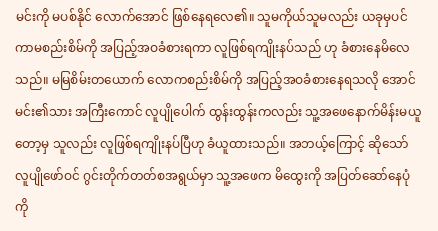မင်းကို မပစ်နိုင် လောက်အောင် ဖြစ်နေရလေ၏။ သူမကိုယ်သူမလည်း ယခုမှပင် ကာမစည်းစိမ်ကို အပြည့်အဝခံစားရကာ လူဖြစ်ရကျိုးနပ်သည် ဟု ခံစားနေမိလေသည်။ မမြစိမ်းတယောက် လောကစည်းစိမ်ကို အပြည့်အဝခံစားနေရသလို အောင်မင်း၏သား အကြီးကောင် လူပျိုပေါက် ထွန်းထွန်းကလည်း သူ့အဖေနောက်မိန်းမယူတော့မှ သူလည်း လူဖြစ်ရကျိုးနပ်ပြီဟု ခံယူထားသည်။ အဘယ့်ကြောင့် ဆိုသော် လူပျိုဖော်ဝင် ဂွင်းတိုက်တတ်စအရွယ်မှာ သူ့အဖေက မိထွေးကို အပြတ်ဆော်နေပုံကို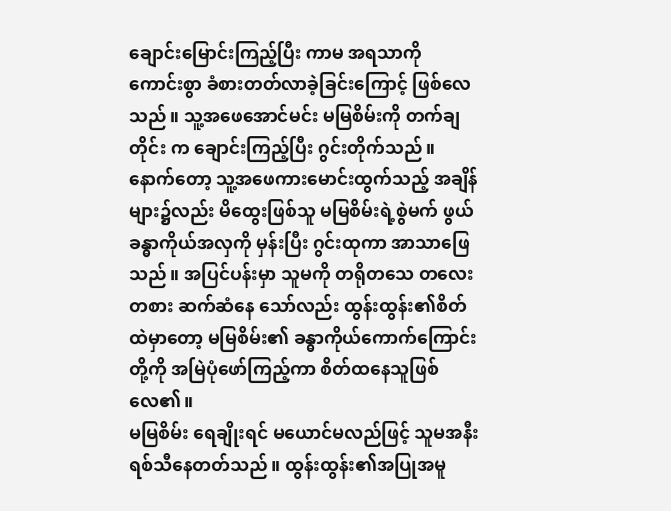ချောင်းမြောင်းကြည့်ပြီး ကာမ အရသာကို ကောင်းစွာ ခံစားတတ်လာခဲ့ခြင်းကြောင့် ဖြစ်လေသည်။ သူ့အဖေအောင်မင်း မမြစိမ်းကို တက်ချတိုင်း က ချောင်းကြည့်ပြီး ဂွင်းတိုက်သည်။ နောက်တော့ သူ့အဖေကားမောင်းထွက်သည့် အချိန်များ၌လည်း မိထွေးဖြစ်သူ မမြစိမ်းရဲ့စွဲမက် ဖွယ် ခန္ဓာကိုယ်အလှကို မှန်းပြီး ဂွင်းထုကာ အာသာဖြေသည်။ အပြင်ပန်းမှာ သူမကို တရိုတသေ တလေးတစား ဆက်ဆံနေ သော်လည်း ထွန်းထွန်း၏စိတ်ထဲမှာတော့ မမြစိမ်း၏ ခန္ဓာကိုယ်ကောက်ကြောင်းတို့ကို အမြဲပုံဖော်ကြည့်ကာ စိတ်ထနေသူဖြစ် လေ၏။
မမြစိမ်း ရေချိုးရင် မယောင်မလည်ဖြင့် သူမအနီးရစ်သီနေတတ်သည်။ ထွန်းထွန်း၏အပြုအမူ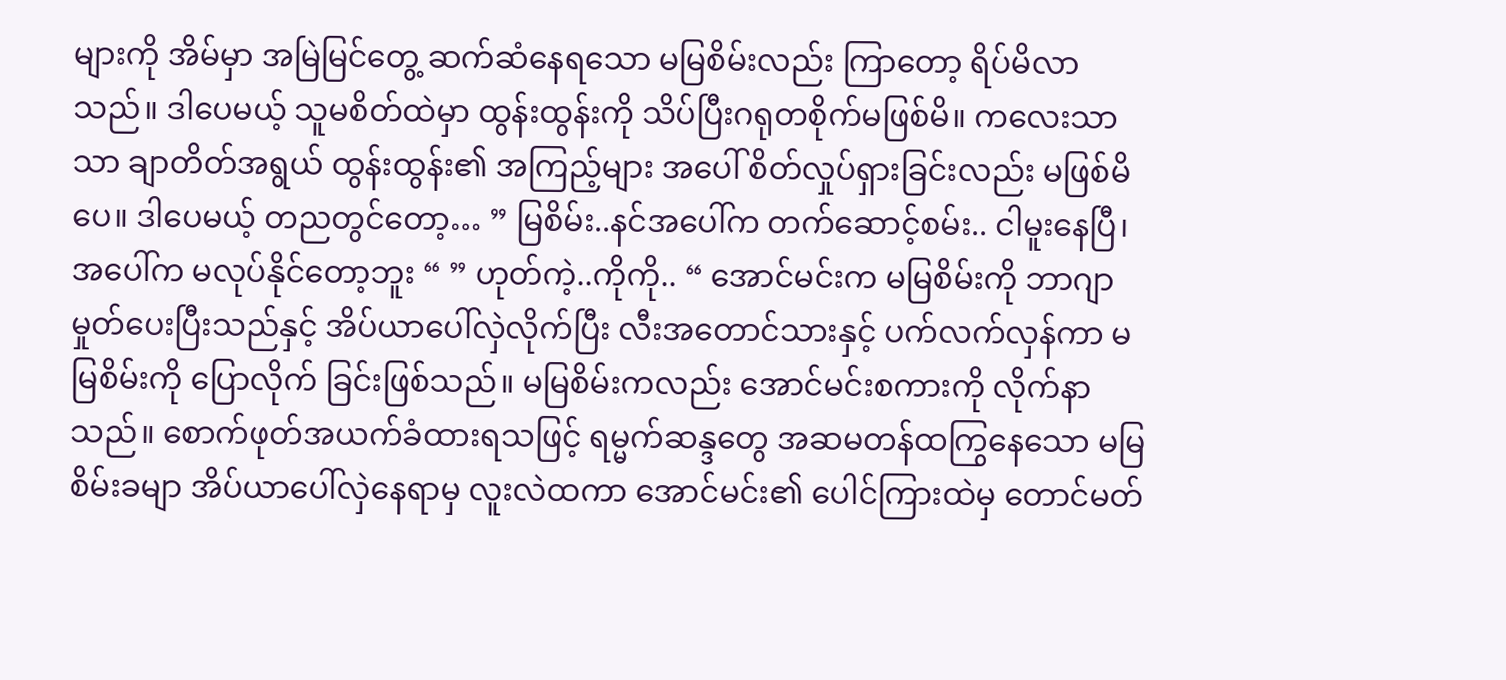များကို အိမ်မှာ အမြဲမြင်တွေ့ ဆက်ဆံနေရသော မမြစိမ်းလည်း ကြာတော့ ရိပ်မိလာသည်။ ဒါပေမယ့် သူမစိတ်ထဲမှာ ထွန်းထွန်းကို သိပ်ပြီးဂရုတစိုက်မဖြစ်မိ။ ကလေးသာသာ ချာတိတ်အရွယ် ထွန်းထွန်း၏ အကြည့်များ အပေါ် စိတ်လှုပ်ရှားခြင်းလည်း မဖြစ်မိပေ။ ဒါပေမယ့် တညတွင်တော့… ” မြစိမ်း..နင်အပေါ်က တက်ဆောင့်စမ်း.. ငါမူးနေပြီ၊ အပေါ်က မလုပ်နိုင်တော့ဘူး “ ” ဟုတ်ကဲ့..ကိုကို.. “ အောင်မင်းက မမြစိမ်းကို ဘာဂျာမှုတ်ပေးပြီးသည်နှင့် အိပ်ယာပေါ်လှဲလိုက်ပြီး လီးအတောင်သားနှင့် ပက်လက်လှန်ကာ မမြစိမ်းကို ပြောလိုက် ခြင်းဖြစ်သည်။ မမြစိမ်းကလည်း အောင်မင်းစကားကို လိုက်နာသည်။ စောက်ဖုတ်အယက်ခံထားရသဖြင့် ရမ္မက်ဆန္ဒတွေ အဆမတန်ထကြွနေသော မမြစိမ်းခမျာ အိပ်ယာပေါ်လှဲနေရာမှ လူးလဲထကာ အောင်မင်း၏ ပေါင်ကြားထဲမှ တောင်မတ်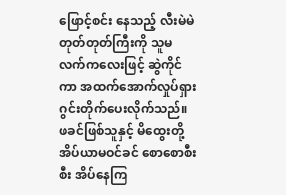ဖြောင့်စင်း နေသည့် လီးမဲမဲတုတ်တုတ်ကြီးကို သူမလက်ကလေးဖြင့် ဆွဲကိုင်ကာ အထက်အောက်လှုပ်ရှား ဂွင်းတိုက်ပေးလိုက်သည်။
ဖခင်ဖြစ်သူနှင့် မိထွေးတို့ အိပ်ယာမဝင်ခင် စောစောစီးစီး အိပ်နေကြ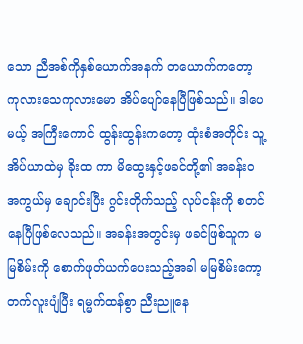သော ညီအစ်ကိုနှစ်ယောက်အနက် တယောက်ကတော့ ကုလားသေကုလားမော အိပ်ပျော်နေပြီဖြစ်သည်။ ဒါပေမယ့် အကြီးကောင် ထွန်းထွန်းကတော့ ထုံးစံအတိုင်း သူ့အိပ်ယာထဲမှ ခိုးထ ကာ မိထွေးနှင့်ဖခင်တို့၏ အခန်းဝအကွယ်မှ ချောင်းပြီး ဂွင်းတိုက်သည့် လုပ်ငန်းကို စတင်နေပြီဖြစ်လေသည်။ အခန်းအတွင်းမှ ဖခင်ဖြစ်သူက မမြစိမ်းကို စောက်ဖုတ်ယက်ပေးသည့်အခါ မမြစိမ်းကော့တက်လူးပျံပြီး ရမ္မက်ထန်စွာ ညီးညူနေ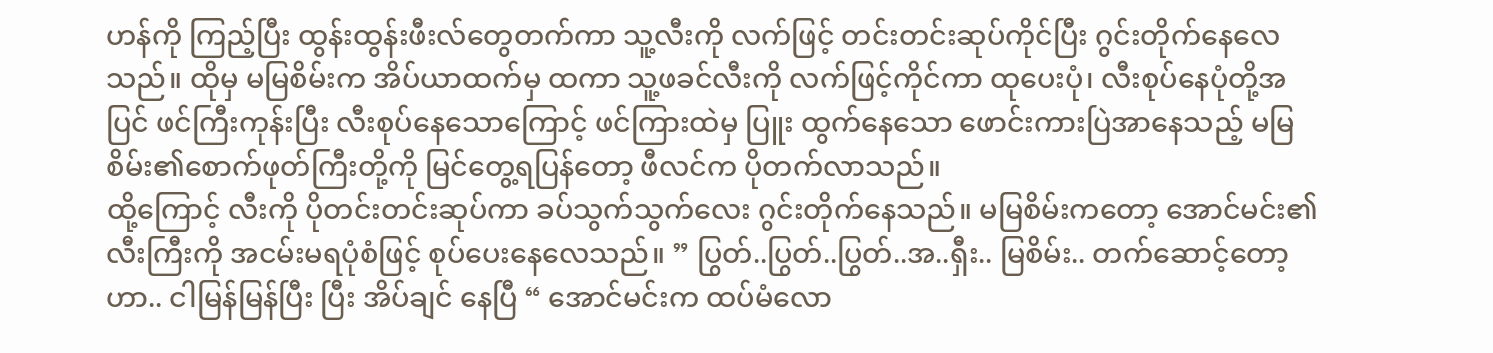ဟန်ကို ကြည့်ပြီး ထွန်းထွန်းဖီးလ်တွေတက်ကာ သူ့လီးကို လက်ဖြင့် တင်းတင်းဆုပ်ကိုင်ပြီး ဂွင်းတိုက်နေလေသည်။ ထိုမှ မမြစိမ်းက အိပ်ယာထက်မှ ထကာ သူ့ဖခင်လီးကို လက်ဖြင့်ကိုင်ကာ ထုပေးပုံ၊ လီးစုပ်နေပုံတို့အပြင် ဖင်ကြီးကုန်းပြီး လီးစုပ်နေသောကြောင့် ဖင်ကြားထဲမှ ပြူး ထွက်နေသော ဖောင်းကားပြဲအာနေသည့် မမြစိမ်း၏စောက်ဖုတ်ကြီးတို့ကို မြင်တွေ့ရပြန်တော့ ဖီလင်က ပိုတက်လာသည်။
ထို့ကြောင့် လီးကို ပိုတင်းတင်းဆုပ်ကာ ခပ်သွက်သွက်လေး ဂွင်းတိုက်နေသည်။ မမြစိမ်းကတော့ အောင်မင်း၏လီးကြီးကို အငမ်းမရပုံစံဖြင့် စုပ်ပေးနေလေသည်။ ” ပြွတ်..ပြွတ်..ပြွတ်..အ..ရှီး.. မြစိမ်း.. တက်ဆောင့်တော့ဟာ.. ငါမြန်မြန်ပြီး ပြီး အိပ်ချင် နေပြီ “ အောင်မင်းက ထပ်မံလော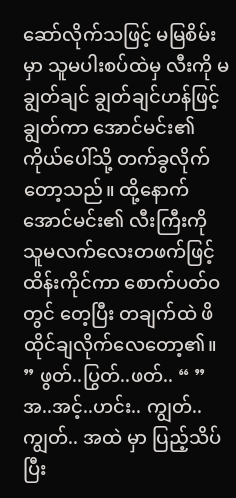ဆော်လိုက်သဖြင့် မမြစိမ်းမှာ သူမပါးစပ်ထဲမှ လီးကို မချွတ်ချင် ချွတ်ချင်ဟန်ဖြင့် ချွတ်ကာ အောင်မင်း၏ကိုယ်ပေါ်သို့ တက်ခွလိုက်တော့သည်။ ထို့နောက် အောင်မင်း၏ လီးကြီးကို သူမလက်လေးတဖက်ဖြင့် ထိန်းကိုင်ကာ စောက်ပတ်ဝတွင် တေ့ပြီး တချက်ထဲ ဖိထိုင်ချလိုက်လေတော့၏။ ” ဖွတ်..ပြွတ်..ဖတ်.. “ ” အ..အင့်..ဟင်း.. ကျွတ်..ကျွတ်.. အထဲ မှာ ပြည့်သိပ်ပြီး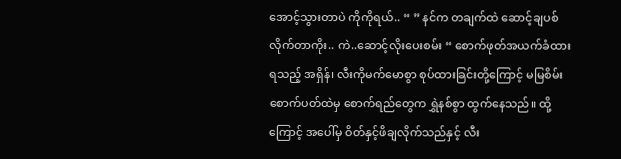အောင့်သွားတာပဲ ကိုကိုရယ်.. “ ” နင်က တချက်ထဲ ဆောင့်ချပစ်လိုက်တာကိုး.. ကဲ..ဆောင့်လိုးပေးစမ်း “ စောက်ဖုတ်အယက်ခံထားရသည့် အရှိန်၊ လီးကိုမက်မောစွာ စုပ်ထားခြင်းတို့ကြောင့် မမြစိမ်း စောက်ပတ်ထဲမှ စောက်ရည်တွေက ရွှဲနစ်စွာ ထွက်နေသည်။ ထို့ကြောင့် အပေါ်မှ ဝိတ်နှင့်ဖိချလိုက်သည်နှင့် လီး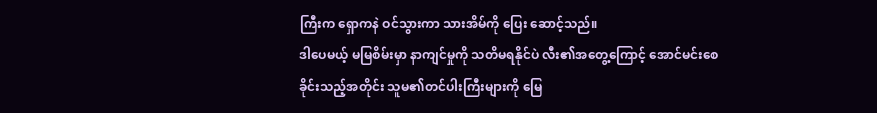ကြီးက ရှောကနဲ ဝင်သွားကာ သားအိမ်ကို ပြေး ဆောင့်သည်။
ဒါပေမယ့် မမြစိမ်းမှာ နာကျင်မှုကို သတိမရနိုင်ပဲ လီး၏အတွေ့ကြောင့် အောင်မင်းစေခိုင်းသည့်အတိုင်း သူမ၏တင်ပါးကြီးများကို မြေ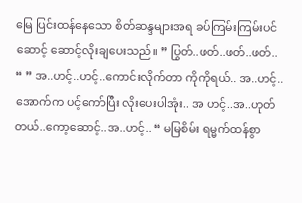မြေ ပြင်းထန်နေသော စိတ်ဆန္ဒများအရ ခပ်ကြမ်းကြမ်းပင် ဆောင့် ဆောင့်လိုးချပေးသည်။ ” ပြွတ်..ဖတ်..ဖတ်..ဖတ်.. “ ” အ..ဟင့်..ဟင့်..ကောင်းလိုက်တာ ကိုကိုရယ်.. အ..ဟင့်..အောက်က ပင့်ကော်ပြီး လိုးပေးပါအုံး.. အ ဟင့်..အ..ဟုတ်တယ်..ကော့ဆောင့်..အ..ဟင့်.. “ မမြစိမ်း ရမ္မက်ထန်စွာ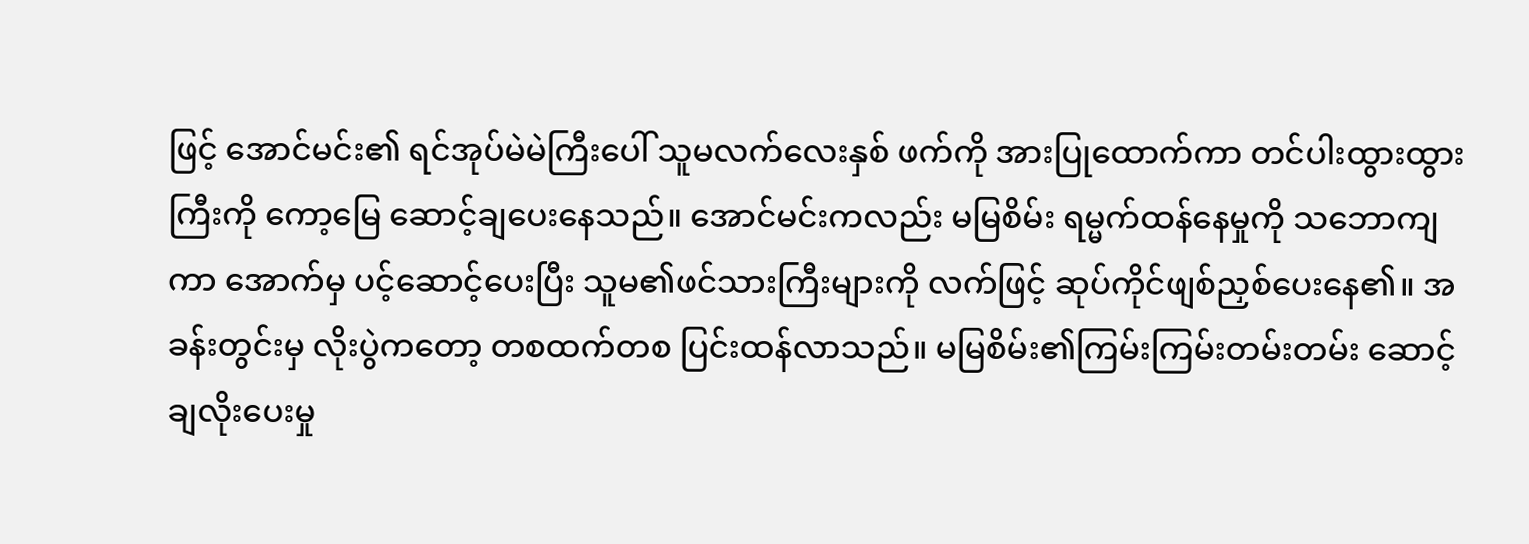ဖြင့် အောင်မင်း၏ ရင်အုပ်မဲမဲကြီးပေါ် သူမလက်လေးနှစ် ဖက်ကို အားပြုထောက်ကာ တင်ပါးထွားထွားကြီးကို ကော့မြေ ဆောင့်ချပေးနေသည်။ အောင်မင်းကလည်း မမြစိမ်း ရမ္မက်ထန်နေမှုကို သဘောကျကာ အောက်မှ ပင့်ဆောင့်ပေးပြီး သူမ၏ဖင်သားကြီးများကို လက်ဖြင့် ဆုပ်ကိုင်ဖျစ်ညှစ်ပေးနေ၏။ အခန်းတွင်းမှ လိုးပွဲကတော့ တစထက်တစ ပြင်းထန်လာသည်။ မမြစိမ်း၏ကြမ်းကြမ်းတမ်းတမ်း ဆောင့်ချလိုးပေးမှု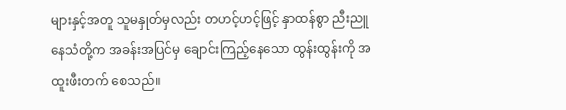များနှင့်အတူ သူမနှုတ်မှလည်း တဟင့်ဟင့်ဖြင့် နှာထန်စွာ ညီးညူနေသံတို့က အခန်းအပြင်မှ ချောင်းကြည့်နေသော ထွန်းထွန်းကို အထူးဖီးတက် စေသည်။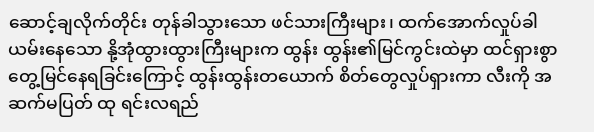ဆောင့်ချလိုက်တိုင်း တုန်ခါသွားသော ဖင်သားကြီးများ၊ ထက်အောက်လှုပ်ခါယမ်းနေသော နို့အုံထွားထွားကြီးများက ထွန်း ထွန်း၏မြင်ကွင်းထဲမှာ ထင်ရှားစွာ တွေ့မြင်နေရခြင်းကြောင့် ထွန်းထွန်းတယောက် စိတ်တွေလှုပ်ရှားကာ လီးကို အဆက်မပြတ် ထု ရင်းလရည်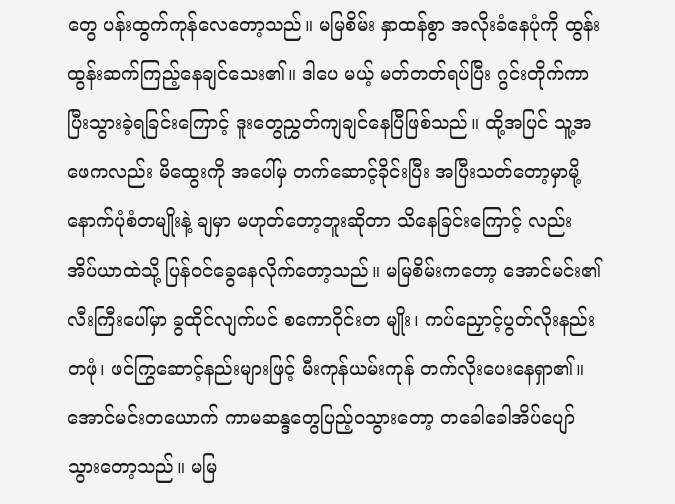တွေ ပန်းထွက်ကုန်လေတော့သည်။ မမြစိမ်း နှာထန်စွာ အလိုးခံနေပုံကို ထွန်းထွန်းဆက်ကြည့်နေချင်သေး၏။ ဒါပေ မယ့် မတ်တတ်ရပ်ပြီး ဂွင်းတိုက်ကာ ပြီးသွားခဲ့ရခြင်းကြောင့် ဒူးတွေညွှတ်ကျချင်နေပြီဖြစ်သည်။ ထို့အပြင် သူ့အဖေကလည်း မိထွေးကို အပေါ်မှ တက်ဆောင့်ခိုင်းပြီး အပြီးသတ်တော့မှာမို့ နောက်ပုံစံတမျိုးနဲ့ ချမှာ မဟုတ်တော့ဘူးဆိုတာ သိနေခြင်းကြောင့် လည်း အိပ်ယာထဲသို့ ပြန်ဝင်ခွေနေလိုက်တော့သည်။ မမြစိမ်းကတော့ အောင်မင်း၏လီးကြီးပေါ်မှာ ခွထိုင်လျက်ပင် စကောဝိုင်းတ မျိုး၊ ကပ်ညှောင့်ပွတ်လိုးနည်းတဖုံ၊ ဖင်ကြွဆောင့်နည်းများဖြင့် မီးကုန်ယမ်းကုန် တက်လိုးပေးနေရှာ၏။
အောင်မင်းတယောက် ကာမဆန္ဒတွေပြည့်ဝသွားတော့ တခေါခေါအိပ်ပျော်သွားတော့သည်။ မမြ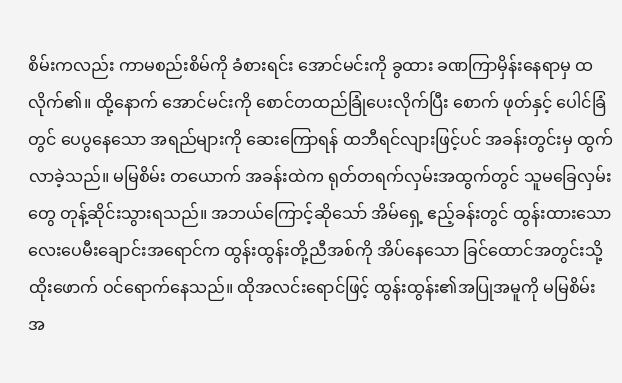စိမ်းကလည်း ကာမစည်းစိမ်ကို ခံစားရင်း အောင်မင်းကို ခွထား ခဏကြာမှိန်းနေရာမှ ထလိုက်၏။ ထို့နောက် အောင်မင်းကို စောင်တထည်ခြုံပေးလိုက်ပြီး စောက် ဖုတ်နှင့် ပေါင်ခြံတွင် ပေပွနေသော အရည်များကို ဆေးကြောရန် ထဘီရင်လျားဖြင့်ပင် အခန်းတွင်းမှ ထွက်လာခဲ့သည်။ မမြစိမ်း တယောက် အခန်းထဲက ရုတ်တရက်လှမ်းအထွက်တွင် သူမခြေလှမ်းတွေ တုန့်ဆိုင်းသွားရသည်။ အဘယ်ကြောင့်ဆိုသော် အိမ်ရှေ့ ဧည့်ခန်းတွင် ထွန်းထားသော လေးပေမီးချောင်းအရောင်က ထွန်းထွန်းတို့ညီအစ်ကို အိပ်နေသော ခြင်ထောင်အတွင်းသို့ ထိုးဖောက် ဝင်ရောက်နေသည်။ ထိုအလင်းရောင်ဖြင့် ထွန်းထွန်း၏အပြုအမူကို မမြစိမ်း အ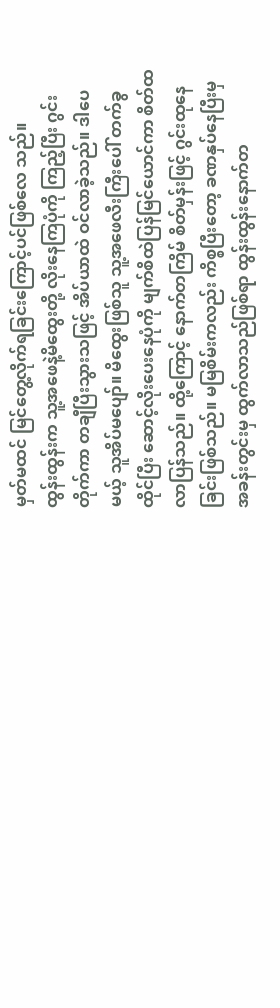မှတ်မထင် မြင်တွေ့လိုက်ရခြင်းကြောင့်ပင်ဖြစ်လေ သည်။
ထွန်းထွန်းက သူ့အဖေနဲ့မိထွေးတို့ လိုးနေကြပုံကို ကြည့်ပြီး ဂွင်းတိုက်ကာ တချီပြီးသွားသဖြင့် အိပ်ယာထဲ ဝင်လာခဲ့သည်။ ဒါပေ မယ့် သူအိပ်မပျော်။ မိထွေးဖြစ်သူ သူ့အဖေလီးကြီးပေါ် တက်ခွထိုင်ပြီး ဆောင့်လိုးပေးနေပုံကို မျက်စိထဲပြန်မြင်ယောင်ကာ စိတ်ထ လာပြန်သည်။ ထို့ကြောင့် နောက်တကြိမ် စိတ်မှန်းဖြင့် ဂွင်းထုနေခြင်းဖြစ်သည်။ မမြစိမ်းကလည်း ကိစ္စပြီးတော့ ခဏနှပ်နေပြီးမှ အခန်းတွင်းမှ ထွက်လာသည်ဖြစ်ရာ ထွန်းထွန်းနောက်တ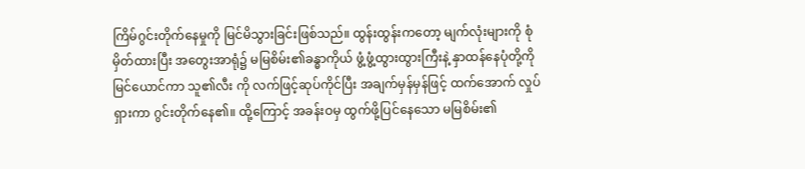ကြိမ်ဂွင်းတိုက်နေမှုကို မြင်မိသွားခြင်းဖြစ်သည်။ ထွန်းထွန်းကတော့ မျက်လုံးများကို စုံမှိတ်ထားပြီး အတွေးအာရုံ၌ မမြစိမ်း၏ခန္ဓာကိုယ် ဖွံ့ဖွံ့ထွားထွားကြီးနဲ့ နှာထန်နေပုံတို့ကို မြင်ယောင်ကာ သူ၏လီး ကို လက်ဖြင့်ဆုပ်ကိုင်ပြီး အချက်မှန်မှန်ဖြင့် ထက်အောက် လှုပ်ရှားကာ ဂွင်းတိုက်နေ၏။ ထို့ကြောင့် အခန်းဝမှ ထွက်ဖို့ပြင်နေသော မမြစိမ်း၏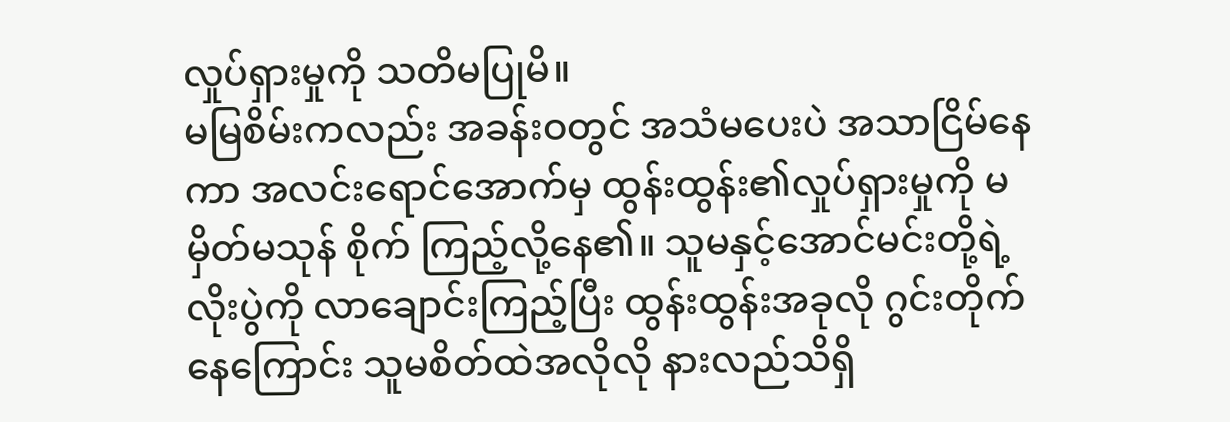လှုပ်ရှားမှုကို သတိမပြုမိ။
မမြစိမ်းကလည်း အခန်းဝတွင် အသံမပေးပဲ အသာငြိမ်နေကာ အလင်းရောင်အောက်မှ ထွန်းထွန်း၏လှုပ်ရှားမှုကို မမှိတ်မသုန် စိုက် ကြည့်လို့နေ၏။ သူမနှင့်အောင်မင်းတို့ရဲ့လိုးပွဲကို လာချောင်းကြည့်ပြီး ထွန်းထွန်းအခုလို ဂွင်းတိုက်နေကြောင်း သူမစိတ်ထဲအလိုလို နားလည်သိရှိ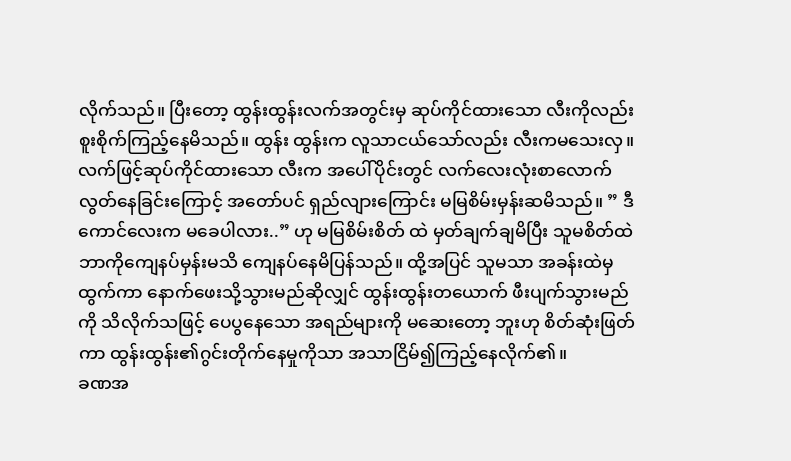လိုက်သည်။ ပြီးတော့ ထွန်းထွန်းလက်အတွင်းမှ ဆုပ်ကိုင်ထားသော လီးကိုလည်း စူးစိုက်ကြည့်နေမိသည်။ ထွန်း ထွန်းက လူသာငယ်သော်လည်း လီးကမသေးလှ။ လက်ဖြင့်ဆုပ်ကိုင်ထားသော လီးက အပေါ်ပိုင်းတွင် လက်လေးလုံးစာလောက် လွတ်နေခြင်းကြောင့် အတော်ပင် ရှည်လျားကြောင်း မမြစိမ်းမှန်းဆမိသည်။ ” ဒီကောင်လေးက မခေပါလား..” ဟု မမြစိမ်းစိတ် ထဲ မှတ်ချက်ချမိပြီး သူမစိတ်ထဲ ဘာကိုကျေနပ်မှန်းမသိ ကျေနပ်နေမိပြန်သည်။ ထို့အပြင် သူမသာ အခန်းထဲမှ ထွက်ကာ နောက်ဖေးသို့သွားမည်ဆိုလျှင် ထွန်းထွန်းတယောက် ဖီးပျက်သွားမည်ကို သိလိုက်သဖြင့် ပေပွနေသော အရည်များကို မဆေးတော့ ဘူးဟု စိတ်ဆုံးဖြတ်ကာ ထွန်းထွန်း၏ဂွင်းတိုက်နေမှုကိုသာ အသာငြိမ်၍ကြည့်နေလိုက်၏။
ခဏအ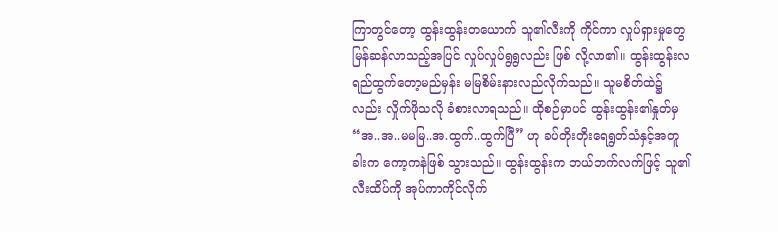ကြာတွင်တော့ ထွန်းထွန်းတယောက် သူ၏လီးကို ကိုင်ကာ လှုပ်ရှားမှုတွေ မြန်ဆန်လာသည့်အပြင် လှုပ်လှုပ်ရွရွလည်း ဖြစ် လို့လာ၏။ ထွန်းထွန်းလရည်ထွက်တော့မည်မှန်း မမြစိမ်းနားလည်လိုက်သည်။ သူမစိတ်ထဲ၌လည်း လှိုက်ဖိုသလို ခံစားလာရသည်။ ထိုစဉ်မှာပင် ထွန်းထွန်း၏နှုတ်မှ “အ..အ..မမမြ..အ.ထွက်..ထွက်ပြီ” ဟု ခပ်တိုးတိုးရေရွတ်သံနှင့်အတူ ခါးက ကော့ကနဲဖြစ် သွားသည်။ ထွန်းထွန်းက ဘယ်ဘက်လက်ဖြင့် သူ၏လီးထိပ်ကို အုပ်ကာကိုင်လိုက်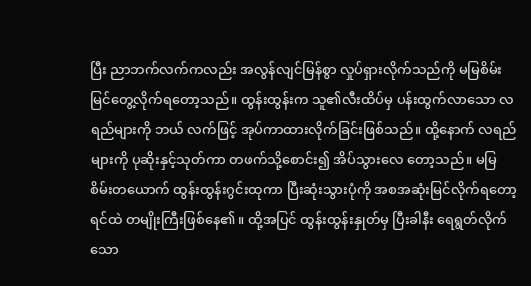ပြီး ညာဘက်လက်ကလည်း အလွန်လျင်မြန်စွာ လှုပ်ရှားလိုက်သည်ကို မမြစိမ်းမြင်တွေ့လိုက်ရတော့သည်။ ထွန်းထွန်းက သူ၏လီးထိပ်မှ ပန်းထွက်လာသော လရည်များကို ဘယ် လက်ဖြင့် အုပ်ကာထားလိုက်ခြင်းဖြစ်သည်။ ထို့နောက် လရည်များကို ပုဆိုးနှင့်သုတ်ကာ တဖက်သို့စောင်း၍ အိပ်သွားလေ တော့သည်။ မမြစိမ်းတယောက် ထွန်းထွန်းဂွင်းထုကာ ပြီးဆုံးသွားပုံကို အစအဆုံးမြင်လိုက်ရတော့ ရင်ထဲ တမျိုးကြီးဖြစ်နေ၏။ ထို့အပြင် ထွန်းထွန်းနှုတ်မှ ပြီးခါနီး ရေရွတ်လိုက်သော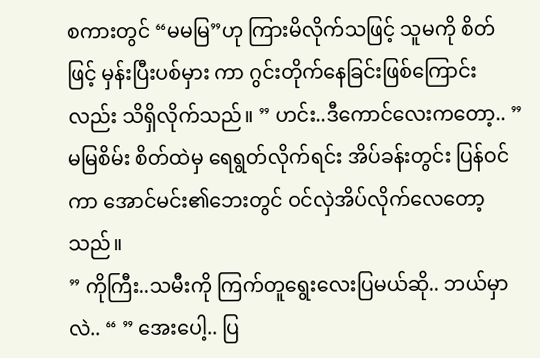စကားတွင် “မမမြ”ဟု ကြားမိလိုက်သဖြင့် သူမကို စိတ်ဖြင့် မှန်းပြီးပစ်မှား ကာ ဂွင်းတိုက်နေခြင်းဖြစ်ကြောင်းလည်း သိရှိလိုက်သည်။ ” ဟင်း..ဒီကောင်လေးကတော့.. ” မမြစိမ်း စိတ်ထဲမှ ရေရွတ်လိုက်ရင်း အိပ်ခန်းတွင်း ပြန်ဝင်ကာ အောင်မင်း၏ဘေးတွင် ဝင်လှဲအိပ်လိုက်လေတော့သည်။
” ကိုကြီး..သမီးကို ကြက်တူရွေးလေးပြမယ်ဆို.. ဘယ်မှာလဲ.. “ ” အေးပေါ့.. ပြ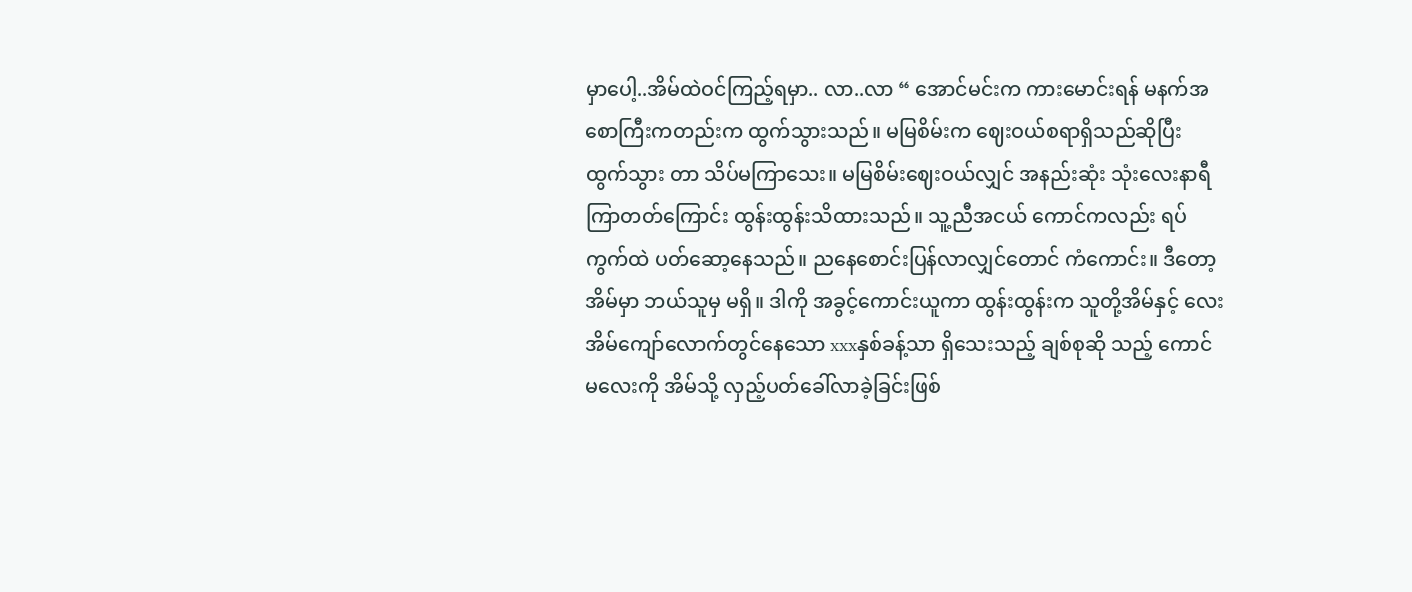မှာပေါ့..အိမ်ထဲဝင်ကြည့်ရမှာ.. လာ..လာ “ အောင်မင်းက ကားမောင်းရန် မနက်အစောကြီးကတည်းက ထွက်သွားသည်။ မမြစိမ်းက ဈေးဝယ်စရာရှိသည်ဆိုပြီး ထွက်သွား တာ သိပ်မကြာသေး။ မမြစိမ်းဈေးဝယ်လျှင် အနည်းဆုံး သုံးလေးနာရီ ကြာတတ်ကြောင်း ထွန်းထွန်းသိထားသည်။ သူ့ညီအငယ် ကောင်ကလည်း ရပ်ကွက်ထဲ ပတ်ဆော့နေသည်။ ညနေစောင်းပြန်လာလျှင်တောင် ကံကောင်း။ ဒီတော့ အိမ်မှာ ဘယ်သူမှ မရှိ။ ဒါကို အခွင့်ကောင်းယူကာ ထွန်းထွန်းက သူတို့အိမ်နှင့် လေးအိမ်ကျော်လောက်တွင်နေသော xxxနှစ်ခန့်သာ ရှိသေးသည့် ချစ်စုဆို သည့် ကောင်မလေးကို အိမ်သို့ လှည့်ပတ်ခေါ်လာခဲ့ခြင်းဖြစ်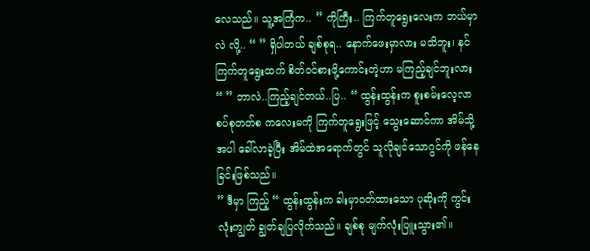လေသည်။ သူ့အကြံက.. ” ကိုကြီး.. ကြက်တူရွေးလေးက ဘယ်မှာလဲ လို့.. “ ” ရှိပါတယ် ချစ်စုရ.. နောက်ဖေးမှာလား မသိဘူး၊ နင် ကြက်တူရွေးထက် စိတ်ဝင်စားဖို့ကောင်းတဲ့ဟာ မကြည့်ချင်ဘူးလား “ ” ဘာလဲ..ကြည့်ချင်တယ်..ပြ.. “ ထွန်းထွန်းက စူးစမ်းလေ့လာစပ်စုတတ်စ ကလေးမကို ကြက်တူရွေးဖြင့် သွေးဆောင်ကာ အိမ်သို့အပါ ခေါ်လာခဲ့ပြီး အိမ်ထဲအရောက်တွင် သူလိုချင်သောဂွင်ကို ဖန်နေခြင်းဖြစ်သည်။
” ဒီမှာ ကြည့် “ ထွန်းထွန်းက ခါးမှာဝတ်ထားသော ပုဆိုးကို ကွင်းလုံးကျွတ် ချွတ်ချပြလိုက်သည်။ ချစ်စု မျက်လုံးပြူးသွား၏။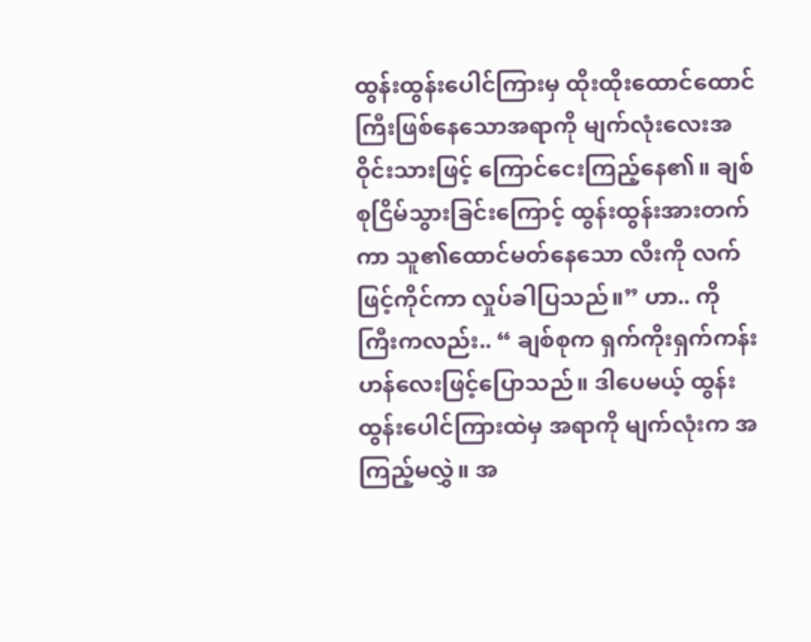ထွန်းထွန်းပေါင်ကြားမှ ထိုးထိုးထောင်ထောင်ကြီးဖြစ်နေသောအရာကို မျက်လုံးလေးအဝိုင်းသားဖြင့် ကြောင်ငေးကြည့်နေ၏။ ချစ် စုငြိမ်သွားခြင်းကြောင့် ထွန်းထွန်းအားတက်ကာ သူ၏ထောင်မတ်နေသော လီးကို လက်ဖြင့်ကိုင်ကာ လှုပ်ခါပြသည်။” ဟာ.. ကို ကြီးကလည်း.. “ ချစ်စုက ရှက်ကိုးရှက်ကန်းဟန်လေးဖြင့်ပြောသည်။ ဒါပေမယ့် ထွန်းထွန်းပေါင်ကြားထဲမှ အရာကို မျက်လုံးက အကြည့်မလွှဲ။ အ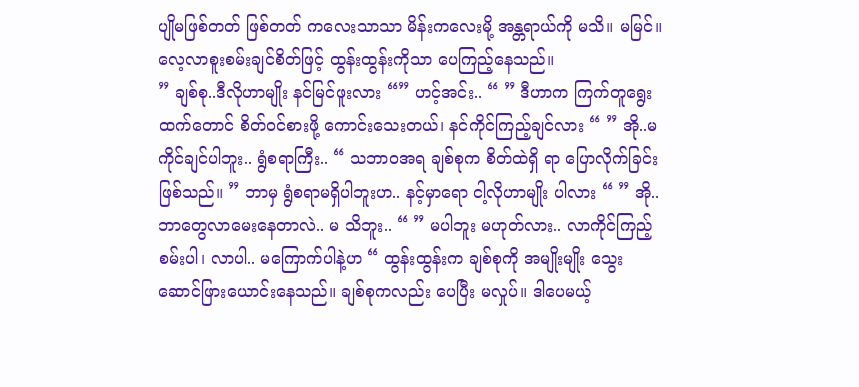ပျိုမဖြစ်တတ် ဖြစ်တတ် ကလေးသာသာ မိန်းကလေးမို့ အန္တရာယ်ကို မသိ။ မမြင်။ လေ့လာစူးစမ်းချင်စိတ်ဖြင့် ထွန်းထွန်းကိုသာ ပေကြည့်နေသည်။
” ချစ်စု..ဒီလိုဟာမျိုး နင်မြင်ဖူးလား “” ဟင့်အင်း.. “ ” ဒီဟာက ကြက်တူရွေးထက်တောင် စိတ်ဝင်စားဖို့ ကောင်းသေးတယ်၊ နင်ကိုင်ကြည့်ချင်လား “ ” အို..မကိုင်ချင်ပါဘူး.. ရွံစရာကြီး.. “ သဘာဝအရ ချစ်စုက စိတ်ထဲရှိ ရာ ပြောလိုက်ခြင်းဖြစ်သည်။ ” ဘာမှ ရွံစရာမရှိပါဘူးဟ.. နင့်မှာရော ငါ့လိုဟာမျိုး ပါလား “ ” အို..ဘာတွေလာမေးနေတာလဲ.. မ သိဘူး.. “ ” မပါဘူး မဟုတ်လား.. လာကိုင်ကြည့်စမ်းပါ၊ လာပါ.. မကြောက်ပါနဲ့ဟ “ ထွန်းထွန်းက ချစ်စုကို အမျိုးမျိုး သွေးဆောင်ဖြားယောင်းနေသည်။ ချစ်စုကလည်း ပေပြီး မလှုပ်။ ဒါပေမယ့်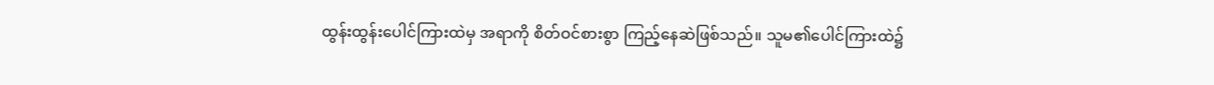ထွန်းထွန်းပေါင်ကြားထဲမှ အရာကို စိတ်ဝင်စားစွာ ကြည့်နေဆဲဖြစ်သည်။ သူမ၏ပေါင်ကြားထဲ၌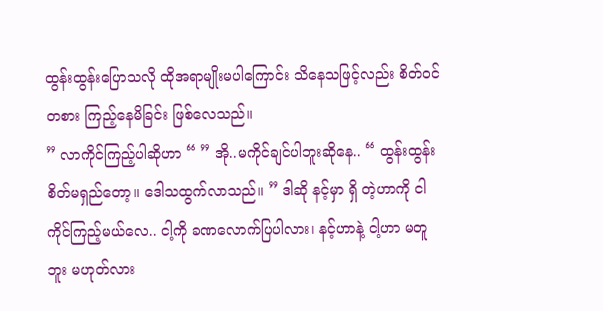ထွန်းထွန်းပြောသလို ထိုအရာမျိုးမပါကြောင်း သိနေသဖြင့်လည်း စိတ်ဝင်တစား ကြည့်နေမိခြင်း ဖြစ်လေသည်။
” လာကိုင်ကြည့်ပါဆိုဟာ “ ” အို..မကိုင်ချင်ပါဘူးဆိုနေ.. “ ထွန်းထွန်း စိတ်မရှည်တော့။ ဒေါသထွက်လာသည်။ ” ဒါဆို နင့်မှာ ရှိ တဲ့ဟာကို ငါကိုင်ကြည့်မယ်လေ.. ငါ့ကို ခဏလောက်ပြပါလား၊ နင့်ဟာနဲ့ ငါ့ဟာ မတူဘူး မဟုတ်လား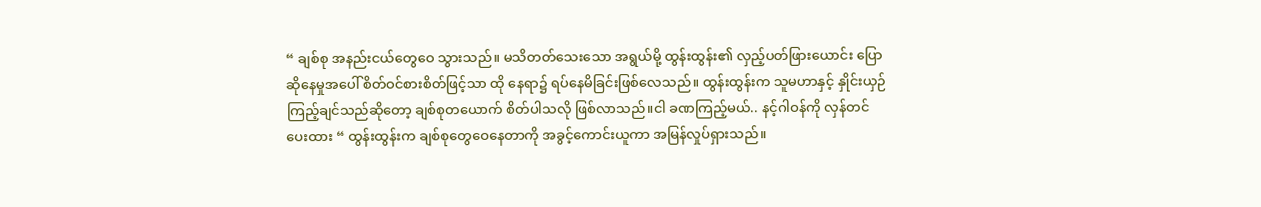“ ချစ်စု အနည်းငယ်တွေဝေ သွားသည်။ မသိတတ်သေးသော အရွယ်မို့ ထွန်းထွန်း၏ လှည့်ပတ်ဖြားယောင်း ပြောဆိုနေမှုအပေါ် စိတ်ဝင်စားစိတ်ဖြင့်သာ ထို နေရာ၌ ရပ်နေမိခြင်းဖြစ်လေသည်။ ထွန်းထွန်းက သူမဟာနှင့် နှိုင်းယှဉ်ကြည့်ချင်သည်ဆိုတော့ ချစ်စုတယောက် စိတ်ပါသလို ဖြစ်လာသည်။ငါ ခဏကြည့်မယ်.. နင့်ဂါဝန်ကို လှန်တင်ပေးထား “ ထွန်းထွန်းက ချစ်စုတွေဝေနေတာကို အခွင့်ကောင်းယူကာ အမြန်လှုပ်ရှားသည်။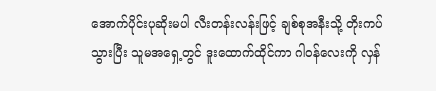အောက်ပိုင်းပုဆိုးမပါ လီးတန်းလန်းဖြင့် ချစ်စုအနီးသို့ တိုးကပ်သွားပြီး သူမအရှေ့တွင် ဒူးထောက်ထိုင်ကာ ဂါဝန်လေးကို လှန်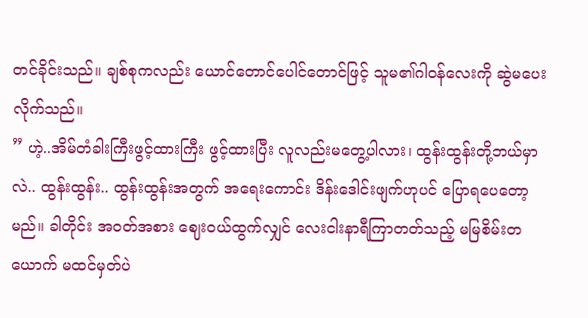တင်ခိုင်းသည်။ ချစ်စုကလည်း ယောင်တောင်ပေါင်တောင်ဖြင့် သူမ၏ဂါဝန်လေးကို ဆွဲမပေးလိုက်သည်။
” ဟဲ့..အိမ်တံခါးကြီးဖွင့်ထားကြီး ဖွင့်ထားပြီး လူလည်းမတွေ့ပါလား၊ ထွန်းထွန်းတို့ဘယ်မှာလဲ.. ထွန်းထွန်း.. ထွန်းထွန်းအတွက် အရေးကောင်း ဒိန်းဒေါင်းဖျက်ဟုပင် ပြောရပေတော့မည်။ ခါတိုင်း အဝတ်အစား ဈေးဝယ်ထွက်လျှင် လေးငါးနာရီကြာတတ်သည့် မမြစိမ်းတယောက် မထင်မှတ်ပဲ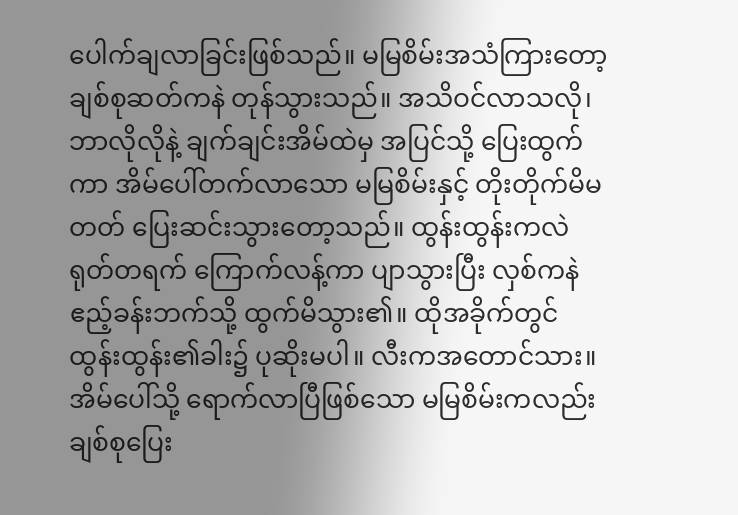ပေါက်ချလာခြင်းဖြစ်သည်။ မမြစိမ်းအသံကြားတော့ ချစ်စုဆတ်ကနဲ တုန်သွားသည်။ အသိဝင်လာသလို၊ ဘာလိုလိုနဲ့ ချက်ချင်းအိမ်ထဲမှ အပြင်သို့ ပြေးထွက်ကာ အိမ်ပေါ်တက်လာသော မမြစိမ်းနှင့် တိုးတိုက်မိမတတ် ပြေးဆင်းသွားတော့သည်။ ထွန်းထွန်းကလဲ ရုတ်တရက် ကြောက်လန့်ကာ ပျာသွားပြီး လှစ်ကနဲ ဧည့်ခန်းဘက်သို့ ထွက်မိသွား၏။ ထိုအခိုက်တွင် ထွန်းထွန်း၏ခါး၌ ပုဆိုးမပါ။ လီးကအတောင်သား။
အိမ်ပေါ်သို့ ရောက်လာပြီဖြစ်သော မမြစိမ်းကလည်း ချစ်စုပြေး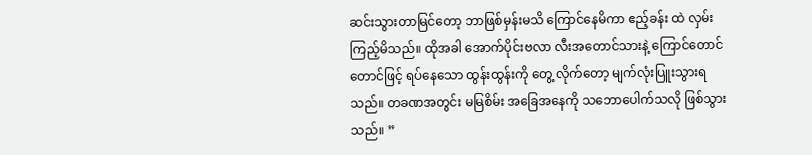ဆင်းသွားတာမြင်တော့ ဘာဖြစ်မှန်းမသိ ကြောင်နေမိကာ ဧည့်ခန်း ထဲ လှမ်းကြည့်မိသည်။ ထိုအခါ အောက်ပိုင်းဗလာ လီးအတောင်သားနဲ့ ကြောင်တောင်တောင်ဖြင့် ရပ်နေသော ထွန်းထွန်းကို တွေ့ လိုက်တော့ မျက်လုံးပြူးသွားရသည်။ တခဏအတွင်း မမြစိမ်း အခြေအနေကို သဘောပေါက်သလို ဖြစ်သွားသည်။ ”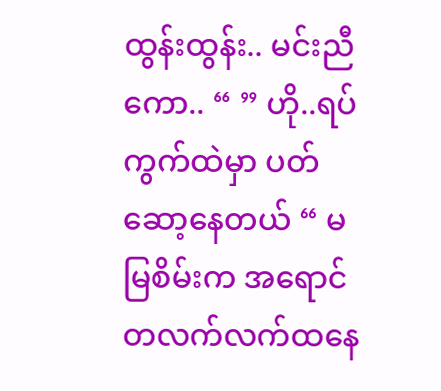ထွန်းထွန်း.. မင်းညီကော.. “ ” ဟို..ရပ်ကွက်ထဲမှာ ပတ်ဆော့နေတယ် “ မမြစိမ်းက အရောင်တလက်လက်ထနေ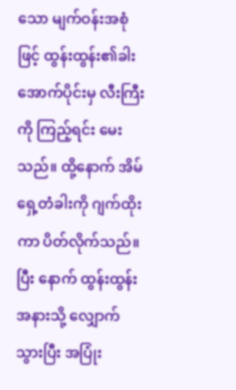သော မျက်ဝန်းအစုံ ဖြင့် ထွန်းထွန်း၏ခါးအောက်ပိုင်းမှ လီးကြီးကို ကြည့်ရင်း မေးသည်။ ထို့နောက် အိမ်ရှေ့တံခါးကို ဂျက်ထိုးကာ ပိတ်လိုက်သည်။ ပြီး နောက် ထွန်းထွန်းအနားသို့ လျှောက်သွားပြီး အပြုံး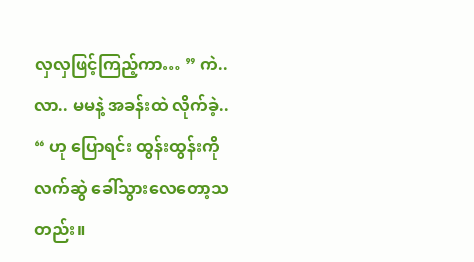လှလှဖြင့်ကြည့်ကာ… ” ကဲ..လာ.. မမနဲ့ အခန်းထဲ လိုက်ခဲ့.. “ ဟု ပြောရင်း ထွန်းထွန်းကို လက်ဆွဲ ခေါ်သွားလေတော့သတည်း။